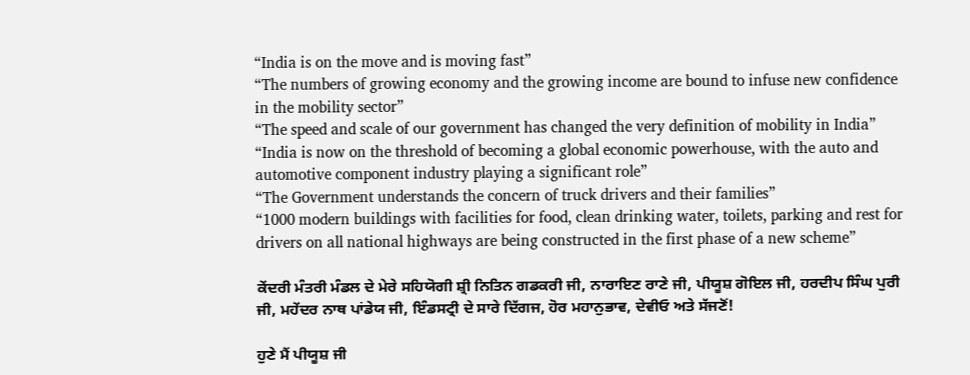“India is on the move and is moving fast”
“The numbers of growing economy and the growing income are bound to infuse new confidence in the mobility sector”
“The speed and scale of our government has changed the very definition of mobility in India”
“India is now on the threshold of becoming a global economic powerhouse, with the auto and automotive component industry playing a significant role”
“The Government understands the concern of truck drivers and their families”
“1000 modern buildings with facilities for food, clean drinking water, toilets, parking and rest for drivers on all national highways are being constructed in the first phase of a new scheme”

ਕੇਂਦਰੀ ਮੰਤਰੀ ਮੰਡਲ ਦੇ ਮੇਰੇ ਸਹਿਯੋਗੀ ਸ਼੍ਰੀ ਨਿਤਿਨ ਗਡਕਰੀ ਜੀ, ਨਾਰਾਇਣ ਰਾਣੇ ਜੀ, ਪੀਯੂਸ਼ ਗੋਇਲ ਜੀ, ਹਰਦੀਪ ਸਿੰਘ ਪੁਰੀ ਜੀ, ਮਹੇਂਦਰ ਨਾਥ ਪਾਂਡੇਯ ਜੀ, ਇੰਡਸਟ੍ਰੀ ਦੇ ਸਾਰੇ ਦਿੱਗਜ, ਹੋਰ ਮਹਾਨੁਭਾਵ, ਦੇਵੀਓ ਅਤੇ ਸੱਜਣੋਂ!

ਹੁਣੇ ਮੈਂ ਪੀਯੂਸ਼ ਜੀ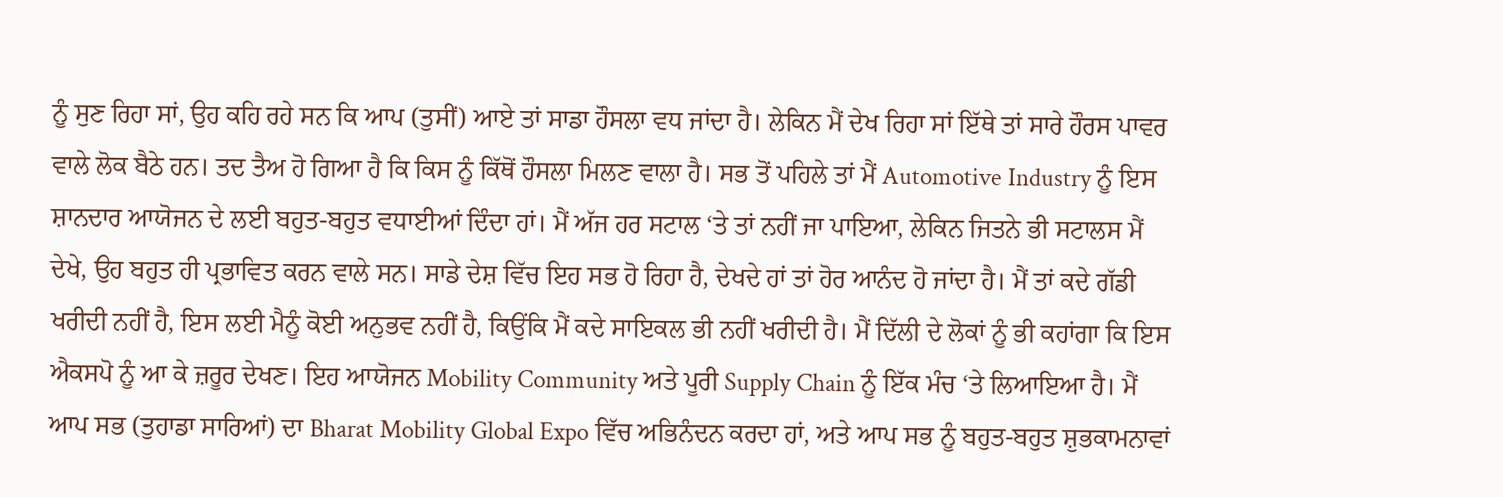ਨੂੰ ਸੁਣ ਰਿਹਾ ਸਾਂ, ਉਹ ਕਹਿ ਰਹੇ ਸਨ ਕਿ ਆਪ (ਤੁਸੀਂ) ਆਏ ਤਾਂ ਸਾਡਾ ਹੌਸਲਾ ਵਧ ਜਾਂਦਾ ਹੈ। ਲੇਕਿਨ ਮੈਂ ਦੇਖ ਰਿਹਾ ਸਾਂ ਇੱਥੇ ਤਾਂ ਸਾਰੇ ਹੌਰਸ ਪਾਵਰ ਵਾਲੇ ਲੋਕ ਬੈਠੇ ਹਨ। ਤਦ ਤੈਅ ਹੋ ਗਿਆ ਹੈ ਕਿ ਕਿਸ ਨੂੰ ਕਿੱਥੋਂ ਹੌਸਲਾ ਮਿਲਣ ਵਾਲਾ ਹੈ। ਸਭ ਤੋਂ ਪਹਿਲੇ ਤਾਂ ਮੈਂ Automotive Industry ਨੂੰ ਇਸ ਸ਼ਾਨਦਾਰ ਆਯੋਜਨ ਦੇ ਲਈ ਬਹੁਤ-ਬਹੁਤ ਵਧਾਈਆਂ ਦਿੰਦਾ ਹਾਂ। ਮੈਂ ਅੱਜ ਹਰ ਸਟਾਲ ‘ਤੇ ਤਾਂ ਨਹੀਂ ਜਾ ਪਾਇਆ, ਲੇਕਿਨ ਜਿਤਨੇ ਭੀ ਸਟਾਲਸ ਮੈਂ ਦੇਖੇ, ਉਹ ਬਹੁਤ ਹੀ ਪ੍ਰਭਾਵਿਤ ਕਰਨ ਵਾਲੇ ਸਨ। ਸਾਡੇ ਦੇਸ਼ ਵਿੱਚ ਇਹ ਸਭ ਹੋ ਰਿਹਾ ਹੈ, ਦੇਖਦੇ ਹਾਂ ਤਾਂ ਹੋਰ ਆਨੰਦ ਹੋ ਜਾਂਦਾ ਹੈ। ਮੈਂ ਤਾਂ ਕਦੇ ਗੱਡੀ ਖਰੀਦੀ ਨਹੀਂ ਹੈ, ਇਸ ਲਈ ਮੈਨੂੰ ਕੋਈ ਅਨੁਭਵ ਨਹੀਂ ਹੈ, ਕਿਉਂਕਿ ਮੈਂ ਕਦੇ ਸਾਇਕਲ ਭੀ ਨਹੀਂ ਖਰੀਦੀ ਹੈ। ਮੈਂ ਦਿੱਲੀ ਦੇ ਲੋਕਾਂ ਨੂੰ ਭੀ ਕਹਾਂਗਾ ਕਿ ਇਸ ਐਕਸਪੋ ਨੂੰ ਆ ਕੇ ਜ਼ਰੂਰ ਦੇਖਣ। ਇਹ ਆਯੋਜਨ Mobility Community ਅਤੇ ਪੂਰੀ Supply Chain ਨੂੰ ਇੱਕ ਮੰਚ ‘ਤੇ ਲਿਆਇਆ ਹੈ। ਮੈਂ ਆਪ ਸਭ (ਤੁਹਾਡਾ ਸਾਰਿਆਂ) ਦਾ Bharat Mobility Global Expo ਵਿੱਚ ਅਭਿਨੰਦਨ ਕਰਦਾ ਹਾਂ, ਅਤੇ ਆਪ ਸਭ ਨੂੰ ਬਹੁਤ-ਬਹੁਤ ਸ਼ੁਭਕਾਮਨਾਵਾਂ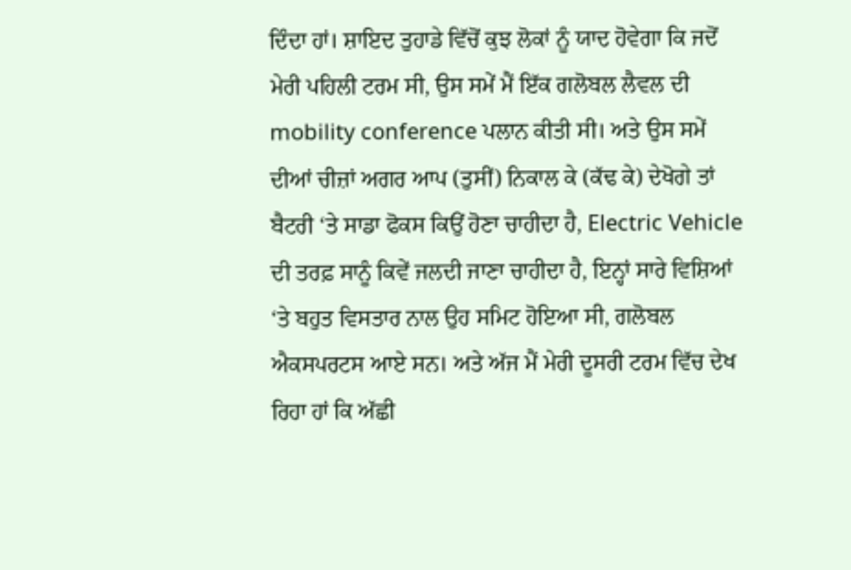ਦਿੰਦਾ ਹਾਂ। ਸ਼ਾਇਦ ਤੁਹਾਡੇ ਵਿੱਚੋਂ ਕੁਝ ਲੋਕਾਂ ਨੂੰ ਯਾਦ ਹੋਵੇਗਾ ਕਿ ਜਦੋਂ ਮੇਰੀ ਪਹਿਲੀ ਟਰਮ ਸੀ, ਉਸ ਸਮੇਂ ਮੈਂ ਇੱਕ ਗਲੋਬਲ ਲੈਵਲ ਦੀ mobility conference ਪਲਾਨ ਕੀਤੀ ਸੀ। ਅਤੇ ਉਸ ਸਮੇਂ ਦੀਆਂ ਚੀਜ਼ਾਂ ਅਗਰ ਆਪ (ਤੁਸੀਂ) ਨਿਕਾਲ ਕੇ (ਕੱਢ ਕੇ) ਦੇਖੋਗੇ ਤਾਂ ਬੈਟਰੀ ‘ਤੇ ਸਾਡਾ ਫੋਕਸ ਕਿਉਂ ਹੋਣਾ ਚਾਹੀਦਾ ਹੈ, Electric Vehicle ਦੀ ਤਰਫ਼ ਸਾਨੂੰ ਕਿਵੇਂ ਜਲਦੀ ਜਾਣਾ ਚਾਹੀਦਾ ਹੈ, ਇਨ੍ਹਾਂ ਸਾਰੇ ਵਿਸ਼ਿਆਂ ‘ਤੇ ਬਹੁਤ ਵਿਸਤਾਰ ਨਾਲ ਉਹ ਸਮਿਟ ਹੋਇਆ ਸੀ, ਗਲੋਬਲ ਐਕਸਪਰਟਸ ਆਏ ਸਨ। ਅਤੇ ਅੱਜ ਮੈਂ ਮੇਰੀ ਦੂਸਰੀ ਟਰਮ ਵਿੱਚ ਦੇਖ ਰਿਹਾ ਹਾਂ ਕਿ ਅੱਛੀ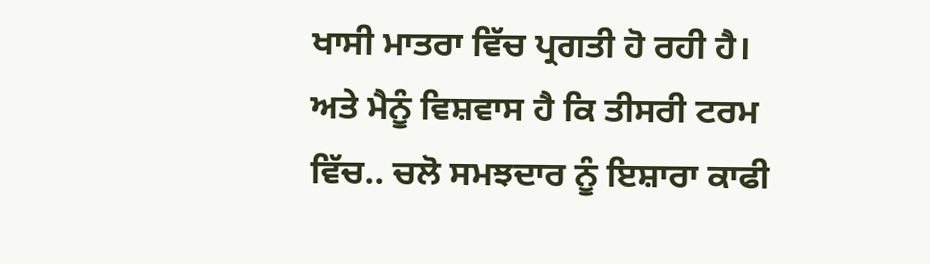ਖਾਸੀ ਮਾਤਰਾ ਵਿੱਚ ਪ੍ਰਗਤੀ ਹੋ ਰਹੀ ਹੈ। ਅਤੇ ਮੈਨੂੰ ਵਿਸ਼ਵਾਸ ਹੈ ਕਿ ਤੀਸਰੀ ਟਰਮ ਵਿੱਚ.. ਚਲੋ ਸਮਝਦਾਰ ਨੂੰ ਇਸ਼ਾਰਾ ਕਾਫੀ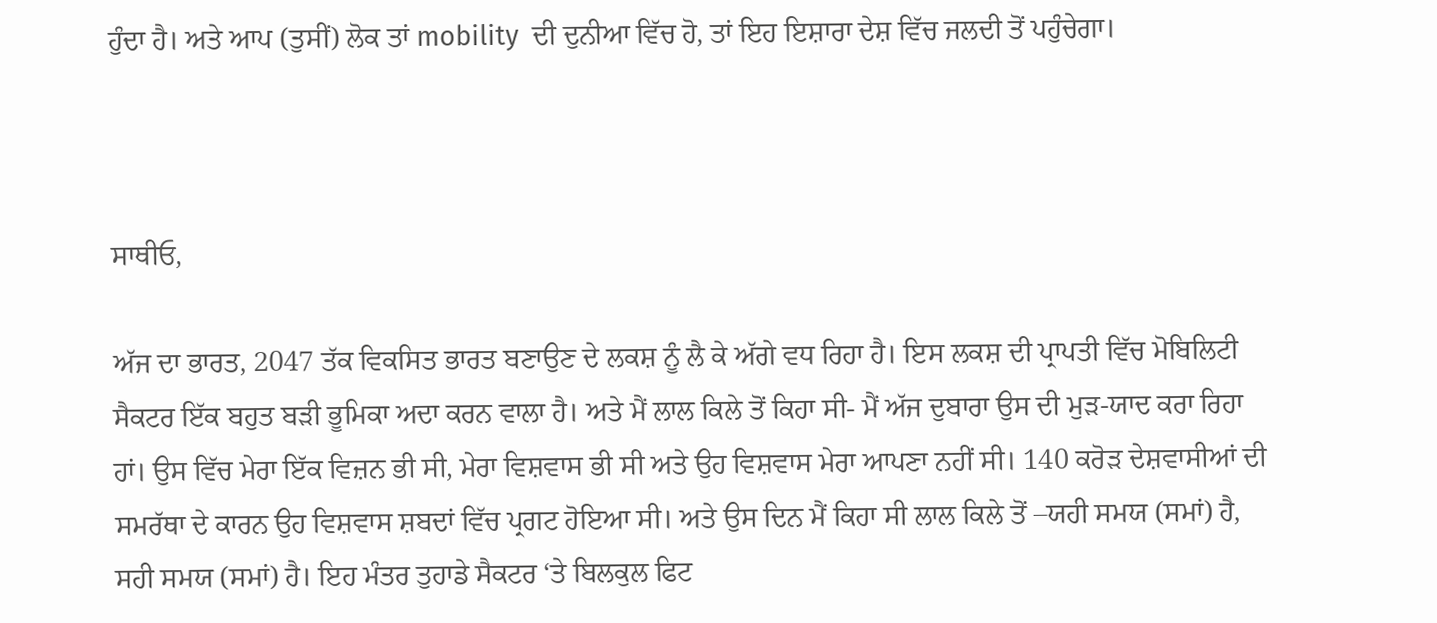ਹੁੰਦਾ ਹੈ। ਅਤੇ ਆਪ (ਤੁਸੀਂ) ਲੋਕ ਤਾਂ mobility  ਦੀ ਦੁਨੀਆ ਵਿੱਚ ਹੋ, ਤਾਂ ਇਹ ਇਸ਼ਾਰਾ ਦੇਸ਼ ਵਿੱਚ ਜਲਦੀ ਤੋਂ ਪਹੁੰਚੇਗਾ।



ਸਾਥੀਓ,

ਅੱਜ ਦਾ ਭਾਰਤ, 2047 ਤੱਕ ਵਿਕਸਿਤ ਭਾਰਤ ਬਣਾਉਣ ਦੇ ਲਕਸ਼ ਨੂੰ ਲੈ ਕੇ ਅੱਗੇ ਵਧ ਰਿਹਾ ਹੈ। ਇਸ ਲਕਸ਼ ਦੀ ਪ੍ਰਾਪਤੀ ਵਿੱਚ ਮੋਬਿਲਿਟੀ ਸੈਕਟਰ ਇੱਕ ਬਹੁਤ ਬੜੀ ਭੂਮਿਕਾ ਅਦਾ ਕਰਨ ਵਾਲਾ ਹੈ। ਅਤੇ ਮੈਂ ਲਾਲ ਕਿਲੇ ਤੋਂ ਕਿਹਾ ਸੀ- ਮੈਂ ਅੱਜ ਦੁਬਾਰਾ ਉਸ ਦੀ ਮੁੜ-ਯਾਦ ਕਰਾ ਰਿਹਾ ਹਾਂ। ਉਸ ਵਿੱਚ ਮੇਰਾ ਇੱਕ ਵਿਜ਼ਨ ਭੀ ਸੀ, ਮੇਰਾ ਵਿਸ਼ਵਾਸ ਭੀ ਸੀ ਅਤੇ ਉਹ ਵਿਸ਼ਵਾਸ ਮੇਰਾ ਆਪਣਾ ਨਹੀਂ ਸੀ। 140 ਕਰੋੜ ਦੇਸ਼ਵਾਸੀਆਂ ਦੀ ਸਮਰੱਥਾ ਦੇ ਕਾਰਨ ਉਹ ਵਿਸ਼ਵਾਸ ਸ਼ਬਦਾਂ ਵਿੱਚ ਪ੍ਰਗਟ ਹੋਇਆ ਸੀ। ਅਤੇ ਉਸ ਦਿਨ ਮੈਂ ਕਿਹਾ ਸੀ ਲਾਲ ਕਿਲੇ ਤੋਂ –ਯਹੀ ਸਮਯ (ਸਮਾਂ) ਹੈ, ਸਹੀ ਸਮਯ (ਸਮਾਂ) ਹੈ। ਇਹ ਮੰਤਰ ਤੁਹਾਡੇ ਸੈਕਟਰ ‘ਤੇ ਬਿਲਕੁਲ ਫਿਟ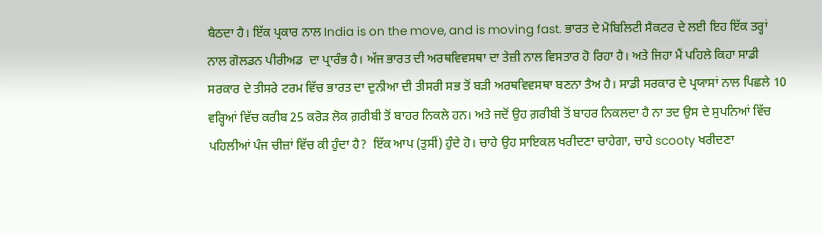ਬੈਠਦਾ ਹੈ। ਇੱਕ ਪ੍ਰਕਾਰ ਨਾਲ India is on the move, and is moving fast. ਭਾਰਤ ਦੇ ਮੋਬਿਲਿਟੀ ਸੈਕਟਰ ਦੇ ਲਈ ਇਹ ਇੱਕ ਤਰ੍ਹਾਂ ਨਾਲ ਗੋਲਡਨ ਪੀਰੀਅਡ  ਦਾ ਪ੍ਰਾਰੰਭ ਹੈ। ਅੱਜ ਭਾਰਤ ਦੀ ਅਰਥਵਿਵਸਥਾ ਦਾ ਤੇਜ਼ੀ ਨਾਲ ਵਿਸਤਾਰ ਹੋ ਰਿਹਾ ਹੈ। ਅਤੇ ਜਿਹਾ ਮੈਂ ਪਹਿਲੇ ਕਿਹਾ ਸਾਡੀ ਸਰਕਾਰ ਦੇ ਤੀਸਰੇ ਟਰਮ ਵਿੱਚ ਭਾਰਤ ਦਾ ਦੁਨੀਆ ਦੀ ਤੀਸਰੀ ਸਭ ਤੋਂ ਬੜੀ ਅਰਥਵਿਵਸਥਾ ਬਣਨਾ ਤੈਅ ਹੈ। ਸਾਡੀ ਸਰਕਾਰ ਦੇ ਪ੍ਰਯਾਸਾਂ ਨਾਲ ਪਿਛਲੇ 10 ਵਰ੍ਹਿਆਂ ਵਿੱਚ ਕਰੀਬ 25 ਕਰੋੜ ਲੋਕ ਗ਼ਰੀਬੀ ਤੋਂ ਬਾਹਰ ਨਿਕਲੇ ਹਨ। ਅਤੇ ਜਦੋਂ ਉਹ ਗ਼ਰੀਬੀ ਤੋਂ ਬਾਹਰ ਨਿਕਲਦਾ ਹੈ ਨਾ ਤਦ ਉਸ ਦੇ ਸੁਪਨਿਆਂ ਵਿੱਚ ਪਹਿਲੀਆਂ ਪੰਜ ਚੀਜ਼ਾਂ ਵਿੱਚ ਕੀ ਹੁੰਦਾ ਹੈ?  ਇੱਕ ਆਪ (ਤੁਸੀਂ) ਹੁੰਦੇ ਹੋ। ਚਾਹੇ ਉਹ ਸਾਇਕਲ ਖਰੀਦਣਾ ਚਾਹੇਗਾ, ਚਾਹੇ scooty ਖਰੀਦਣਾ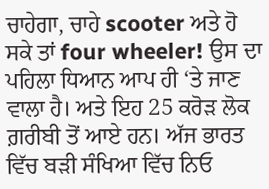ਚਾਹੇਗਾ, ਚਾਹੇ scooter ਅਤੇ ਹੋ ਸਕੇ ਤਾਂ four wheeler! ਉਸ ਦਾ ਪਹਿਲਾ ਧਿਆਨ ਆਪ ਹੀ ‘ਤੇ ਜਾਣ ਵਾਲਾ ਹੈ। ਅਤੇ ਇਹ 25 ਕਰੋੜ ਲੋਕ ਗ਼ਰੀਬੀ ਤੋਂ ਆਏ ਹਨ। ਅੱਜ ਭਾਰਤ ਵਿੱਚ ਬੜੀ ਸੰਖਿਆ ਵਿੱਚ ਨਿਓ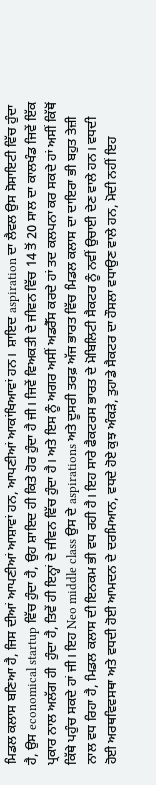ਮਿਡਲ ਕਲਾਸ ਬਣਿਆ ਹੈ, ਜਿਸ ਦੀਆਂ ਆਪਣੀਆਂ ਆਸ਼ਾਵਾਂ ਹਨ, ਆਪਣੀਆਂ ਆਕਾਂਖਿਆਵਾਂ ਹਨ।  ਸ਼ਾਇਦ aspiration ਦਾ ਲੈਵਲ ਉਸ ਸੋਸਾਇਟੀ ਵਿੱਚ ਹੁੰਦਾ ਹੈ, ਉਸ economical startup ਵਿੱਚ ਹੁੰਦਾ ਹੈ, ਉਹ ਸ਼ਾਇਦ ਹੀ ਕਿਤੇ ਹੋਰ ਹੁੰਦਾ ਹੈ ਜੀ। ਜਿਵੇਂ ਵਿਅਕਤੀ ਦੇ ਜੀਵਨ ਵਿੱਚ 14 ਤੋਂ 20 ਸਾਲ ਦਾ ਕਾਲਖੰਡ ਜਿਵੇਂ ਇੱਕ ਪ੍ਰਕਾਰ ਨਾਲ ਅਲੱਗ ਹੀ  ਹੁੰਦਾ ਹੈ, ਤਿਵੇਂ ਹੀ ਇਨ੍ਹਾਂ ਦੇ ਜੀਵਨ ਵਿੱਚ ਹੁੰਦਾ ਹੈ। ਅਤੇ ਇਸ ਨੂੰ ਅਗਰ ਅਸੀਂ ਅਡਰੈੱਸ ਕਰਦੇ ਹਾਂ ਤਦ ਕਲਪਨਾ ਕਰ ਸਕਦੇ ਹਾਂ ਅਸੀਂ ਕਿੱਥੋਂ ਕਿੱਥੇ ਪਹੁੰਚ ਸਕਦੇ ਹਾਂ ਜੀ। ਇਹ Neo middle class ਉਸ ਦੇ aspirations ਅਤੇ ਦੂਸਰੀ ਤਰਫ਼ ਅੱਜ ਭਾਰਤ ਵਿੱਚ ਮਿਡਲ ਕਲਾਸ ਦਾ ਦਾਇਰਾ ਭੀ ਬਹੁਤ ਤੇਜ਼ੀ ਨਾਲ ਵਧ ਰਿਹਾ ਹੈ, ਮਿਡਲ ਕਲਾਸ ਦੀ ਇਨਕਮ ਭੀ ਵਧ ਰਹੀ ਹੈ। ਇਹ ਸਾਰੇ ਫੈਕਟਰਸ ਭਾਰਤ ਦੇ ਮੋਬਿਲਿਟੀ ਸੈਕਟਰ ਨੂੰ ਨਵੀਂ ਉਚਾਈ ਦੇਣ ਵਾਲੇ ਹਨ। ਵਧਦੀ ਹੋਈ ਅਰਥਵਿਵਸਥਾ ਅਤੇ ਵਧਦੀ ਹੋਈ ਆਮਦਨ ਦੇ ਦਰਮਿਆਨ, ਵਧਦੇ ਹੋਏ ਕੁਝ ਅੰਕੜੇ, ਤੁਹਾਡੇ ਸੈਕਟਰ ਦਾ ਹੌਸਲਾ ਵਧਾਉਣ ਵਾਲੇ ਹਨ, ਮੋਦੀ ਨਹੀਂ ਇਹ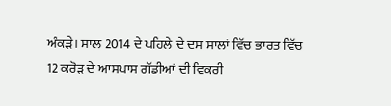ਅੰਕੜੇ। ਸਾਲ 2014 ਦੇ ਪਹਿਲੇ ਦੇ ਦਸ ਸਾਲਾਂ ਵਿੱਚ ਭਾਰਤ ਵਿੱਚ 12 ਕਰੋੜ ਦੇ ਆਸਪਾਸ ਗੱਡੀਆਂ ਦੀ ਵਿਕਰੀ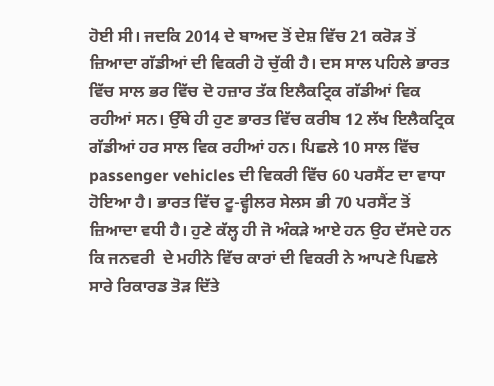ਹੋਈ ਸੀ। ਜਦਕਿ 2014 ਦੇ ਬਾਅਦ ਤੋਂ ਦੇਸ਼ ਵਿੱਚ 21 ਕਰੋੜ ਤੋਂ ਜ਼ਿਆਦਾ ਗੱਡੀਆਂ ਦੀ ਵਿਕਰੀ ਹੋ ਚੁੱਕੀ ਹੈ। ਦਸ ਸਾਲ ਪਹਿਲੇ ਭਾਰਤ ਵਿੱਚ ਸਾਲ ਭਰ ਵਿੱਚ ਦੋ ਹਜ਼ਾਰ ਤੱਕ ਇਲੈਕਟ੍ਰਿਕ ਗੱਡੀਆਂ ਵਿਕ ਰਹੀਆਂ ਸਨ। ਉੱਥੇ ਹੀ ਹੁਣ ਭਾਰਤ ਵਿੱਚ ਕਰੀਬ 12 ਲੱਖ ਇਲੈਕਟ੍ਰਿਕ ਗੱਡੀਆਂ ਹਰ ਸਾਲ ਵਿਕ ਰਹੀਆਂ ਹਨ। ਪਿਛਲੇ 10 ਸਾਲ ਵਿੱਚ passenger vehicles ਦੀ ਵਿਕਰੀ ਵਿੱਚ 60 ਪਰਸੈਂਟ ਦਾ ਵਾਧਾ ਹੋਇਆ ਹੈ। ਭਾਰਤ ਵਿੱਚ ਟੂ-ਵ੍ਹੀਲਰ ਸੇਲਸ ਭੀ 70 ਪਰਸੈਂਟ ਤੋਂ ਜ਼ਿਆਦਾ ਵਧੀ ਹੈ। ਹੁਣੇ ਕੱਲ੍ਹ ਹੀ ਜੋ ਅੰਕੜੇ ਆਏ ਹਨ ਉਹ ਦੱਸਦੇ ਹਨ ਕਿ ਜਨਵਰੀ  ਦੇ ਮਹੀਨੇ ਵਿੱਚ ਕਾਰਾਂ ਦੀ ਵਿਕਰੀ ਨੇ ਆਪਣੇ ਪਿਛਲੇ ਸਾਰੇ ਰਿਕਾਰਡ ਤੋੜ ਦਿੱਤੇ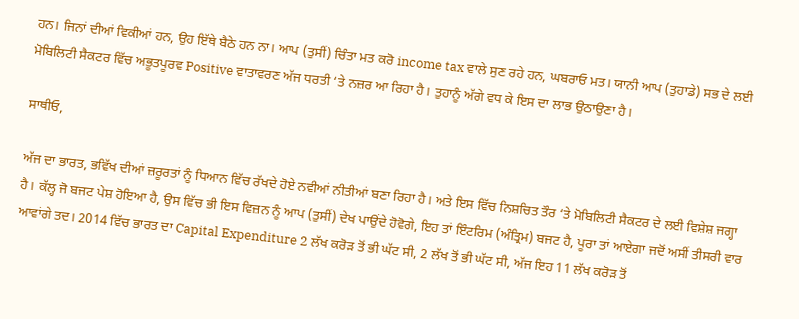ਹਨ। ਜਿਨਾਂ ਦੀਆਂ ਵਿਕੀਆਂ ਹਨ, ਉਹ ਇੱਥੇ ਬੈਠੇ ਹਨ ਨਾ। ਆਪ (ਤੁਸੀਂ) ਚਿੰਤਾ ਮਤ ਕਰੋ income tax ਵਾਲੇ ਸੁਣ ਰਹੇ ਹਨ, ਘਬਰਾਓ ਮਤ। ਯਾਨੀ ਆਪ (ਤੁਹਾਡੇ) ਸਭ ਦੇ ਲਈ ਮੋਬਿਲਿਟੀ ਸੈਕਟਰ ਵਿੱਚ ਅਭੂਤਪੂਰਵ Positive ਵਾਤਾਵਰਣ ਅੱਜ ਧਰਤੀ ‘ਤੇ ਨਜ਼ਰ ਆ ਰਿਹਾ ਹੈ। ਤੁਹਾਨੂੰ ਅੱਗੇ ਵਧ ਕੇ ਇਸ ਦਾ ਲਾਭ ਉਠਾਉਣਾ ਹੈ।

ਸਾਥੀਓ,

ਅੱਜ ਦਾ ਭਾਰਤ, ਭਵਿੱਖ ਦੀਆਂ ਜ਼ਰੂਰਤਾਂ ਨੂੰ ਧਿਆਨ ਵਿੱਚ ਰੱਖਦੇ ਹੋਏ ਨਵੀਆਂ ਨੀਤੀਆਂ ਬਣਾ ਰਿਹਾ ਹੈ। ਅਤੇ ਇਸ ਵਿੱਚ ਨਿਸ਼ਚਿਤ ਤੌਰ ‘ਤੇ ਮੋਬਿਲਿਟੀ ਸੈਕਟਰ ਦੇ ਲਈ ਵਿਸ਼ੇਸ਼ ਜਗ੍ਹਾ ਹੈ। ਕੱਲ੍ਹ ਜੋ ਬਜਟ ਪੇਸ਼ ਹੋਇਆ ਹੈ, ਉਸ ਵਿੱਚ ਭੀ ਇਸ ਵਿਜ਼ਨ ਨੂੰ ਆਪ (ਤੁਸੀਂ) ਦੇਖ ਪਾਉਂਦੇ ਹੋਵੋਗੇ, ਇਹ ਤਾਂ ਇੰਟਰਿਮ (ਅੰਤ੍ਰਿਮ) ਬਜਟ ਹੈ, ਪੂਰਾ ਤਾਂ ਆਏਗਾ ਜਦੋਂ ਅਸੀਂ ਤੀਸਰੀ ਵਾਰ ਆਵਾਂਗੇ ਤਦ। 2014 ਵਿੱਚ ਭਾਰਤ ਦਾ Capital Expenditure 2 ਲੱਖ ਕਰੋੜ ਤੋਂ ਭੀ ਘੱਟ ਸੀ, 2 ਲੱਖ ਤੋਂ ਭੀ ਘੱਟ ਸੀ, ਅੱਜ ਇਹ 11 ਲੱਖ ਕਰੋੜ ਤੋਂ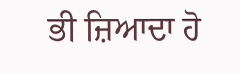ਭੀ ਜ਼ਿਆਦਾ ਹੋ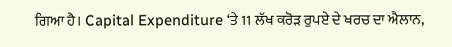ਗਿਆ ਹੈ। Capital Expenditure ‘ਤੇ 11 ਲੱਖ ਕਰੋੜ ਰੁਪਏ ਦੇ ਖਰਚ ਦਾ ਐਲਾਨ,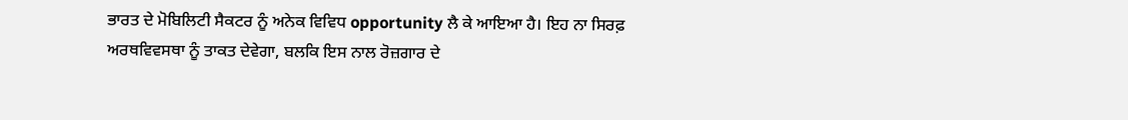ਭਾਰਤ ਦੇ ਮੋਬਿਲਿਟੀ ਸੈਕਟਰ ਨੂੰ ਅਨੇਕ ਵਿਵਿਧ opportunity ਲੈ ਕੇ ਆਇਆ ਹੈ। ਇਹ ਨਾ ਸਿਰਫ਼ ਅਰਥਵਿਵਸਥਾ ਨੂੰ ਤਾਕਤ ਦੇਵੇਗਾ, ਬਲਕਿ ਇਸ ਨਾਲ ਰੋਜ਼ਗਾਰ ਦੇ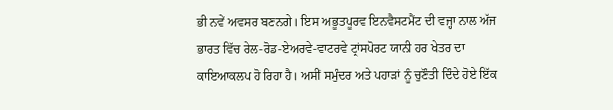ਭੀ ਨਵੇਂ ਅਵਸਰ ਬਣਨਗੇ। ਇਸ ਅਭੂਤਪੂਰਵ ਇਨਵੈਸਟਮੈਂਟ ਦੀ ਵਜ੍ਹਾ ਨਾਲ ਅੱਜ ਭਾਰਤ ਵਿੱਚ ਰੇਲ-ਰੋਡ-ਏਅਰਵੇ-ਵਾਟਰਵੇ ਟ੍ਰਾਂਸਪੋਰਟ ਯਾਨੀ ਹਰ ਖੇਤਰ ਦਾ ਕਾਇਆਕਲਪ ਹੋ ਰਿਹਾ ਹੈ। ਅਸੀਂ ਸਮੁੰਦਰ ਅਤੇ ਪਹਾੜਾਂ ਨੂੰ ਚੁਣੌਤੀ ਦਿੰਦੇ ਹੋਏ ਇੱਕ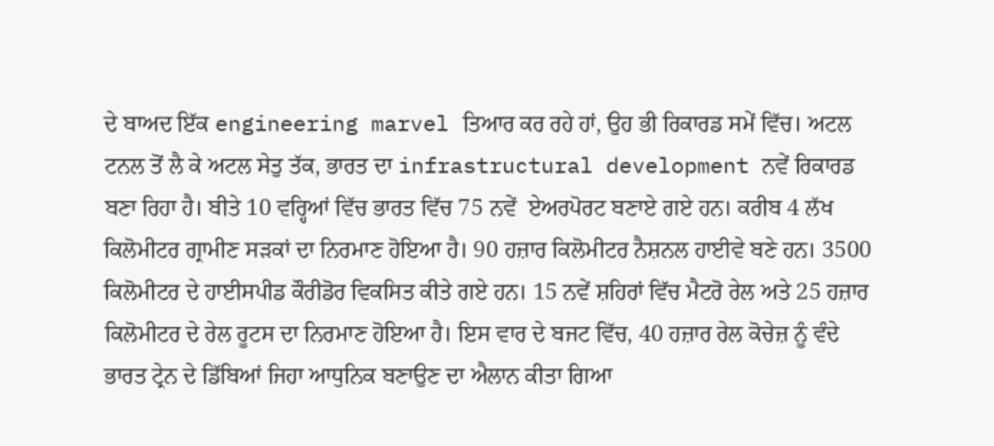ਦੇ ਬਾਅਦ ਇੱਕ engineering marvel ਤਿਆਰ ਕਰ ਰਹੇ ਹਾਂ, ਉਹ ਭੀ ਰਿਕਾਰਡ ਸਮੇਂ ਵਿੱਚ। ਅਟਲ ਟਨਲ ਤੋਂ ਲੈ ਕੇ ਅਟਲ ਸੇਤੁ ਤੱਕ, ਭਾਰਤ ਦਾ infrastructural development ਨਵੇਂ ਰਿਕਾਰਡ ਬਣਾ ਰਿਹਾ ਹੈ। ਬੀਤੇ 10 ਵਰ੍ਹਿਆਂ ਵਿੱਚ ਭਾਰਤ ਵਿੱਚ 75 ਨਵੇਂ  ਏਅਰਪੋਰਟ ਬਣਾਏ ਗਏ ਹਨ। ਕਰੀਬ 4 ਲੱਖ ਕਿਲੋਮੀਟਰ ਗ੍ਰਾਮੀਣ ਸੜਕਾਂ ਦਾ ਨਿਰਮਾਣ ਹੋਇਆ ਹੈ। 90 ਹਜ਼ਾਰ ਕਿਲੋਮੀਟਰ ਨੈਸ਼ਨਲ ਹਾਈਵੇ ਬਣੇ ਹਨ। 3500 ਕਿਲੋਮੀਟਰ ਦੇ ਹਾਈਸਪੀਡ ਕੌਰੀਡੋਰ ਵਿਕਸਿਤ ਕੀਤੇ ਗਏ ਹਨ। 15 ਨਵੇਂ ਸ਼ਹਿਰਾਂ ਵਿੱਚ ਮੈਟਰੋ ਰੇਲ ਅਤੇ 25 ਹਜ਼ਾਰ ਕਿਲੋਮੀਟਰ ਦੇ ਰੇਲ ਰੂਟਸ ਦਾ ਨਿਰਮਾਣ ਹੋਇਆ ਹੈ। ਇਸ ਵਾਰ ਦੇ ਬਜਟ ਵਿੱਚ, 40 ਹਜ਼ਾਰ ਰੇਲ ਕੋਚੇਜ਼ ਨੂੰ ਵੰਦੇ ਭਾਰਤ ਟ੍ਰੇਨ ਦੇ ਡਿੱਬਿਆਂ ਜਿਹਾ ਆਧੁਨਿਕ ਬਣਾਉਣ ਦਾ ਐਲਾਨ ਕੀਤਾ ਗਿਆ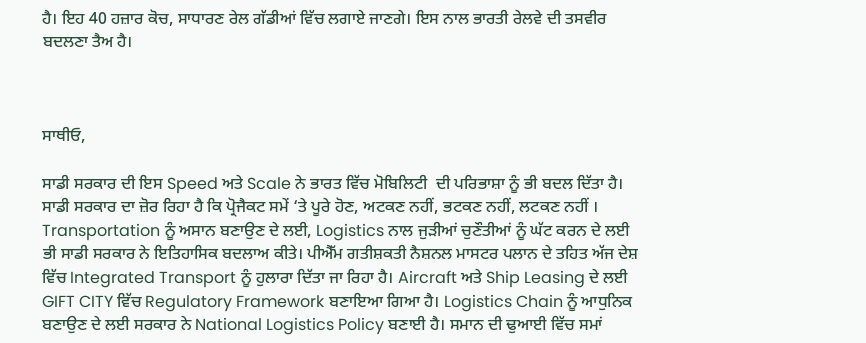ਹੈ। ਇਹ 40 ਹਜ਼ਾਰ ਕੋਚ, ਸਾਧਾਰਣ ਰੇਲ ਗੱਡੀਆਂ ਵਿੱਚ ਲਗਾਏ ਜਾਣਗੇ। ਇਸ ਨਾਲ ਭਾਰਤੀ ਰੇਲਵੇ ਦੀ ਤਸਵੀਰ ਬਦਲਣਾ ਤੈਅ ਹੈ।



ਸਾਥੀਓ,

ਸਾਡੀ ਸਰਕਾਰ ਦੀ ਇਸ Speed ਅਤੇ Scale ਨੇ ਭਾਰਤ ਵਿੱਚ ਮੋਬਿਲਿਟੀ  ਦੀ ਪਰਿਭਾਸ਼ਾ ਨੂੰ ਭੀ ਬਦਲ ਦਿੱਤਾ ਹੈ। ਸਾਡੀ ਸਰਕਾਰ ਦਾ ਜ਼ੋਰ ਰਿਹਾ ਹੈ ਕਿ ਪ੍ਰੋਜੈਕਟ ਸਮੇਂ ‘ਤੇ ਪੂਰੇ ਹੋਣ, ਅਟਕਣ ਨਹੀਂ, ਭਟਕਣ ਨਹੀਂ, ਲਟਕਣ ਨਹੀਂ । Transportation ਨੂੰ ਅਸਾਨ ਬਣਾਉਣ ਦੇ ਲਈ, Logistics ਨਾਲ ਜੁੜੀਆਂ ਚੁਣੌਤੀਆਂ ਨੂੰ ਘੱਟ ਕਰਨ ਦੇ ਲਈ ਭੀ ਸਾਡੀ ਸਰਕਾਰ ਨੇ ਇਤਿਹਾਸਿਕ ਬਦਲਾਅ ਕੀਤੇ। ਪੀਐੱਮ ਗਤੀਸ਼ਕਤੀ ਨੈਸ਼ਨਲ ਮਾਸਟਰ ਪਲਾਨ ਦੇ ਤਹਿਤ ਅੱਜ ਦੇਸ਼ ਵਿੱਚ Integrated Transport ਨੂੰ ਹੁਲਾਰਾ ਦਿੱਤਾ ਜਾ ਰਿਹਾ ਹੈ। Aircraft ਅਤੇ Ship Leasing ਦੇ ਲਈ GIFT CITY ਵਿੱਚ Regulatory Framework ਬਣਾਇਆ ਗਿਆ ਹੈ। Logistics Chain ਨੂੰ ਆਧੁਨਿਕ ਬਣਾਉਣ ਦੇ ਲਈ ਸਰਕਾਰ ਨੇ National Logistics Policy ਬਣਾਈ ਹੈ। ਸਮਾਨ ਦੀ ਢੁਆਈ ਵਿੱਚ ਸਮਾਂ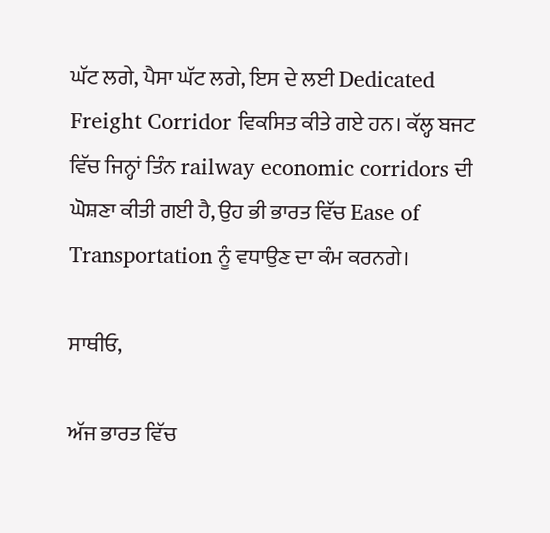ਘੱਟ ਲਗੇ, ਪੈਸਾ ਘੱਟ ਲਗੇ, ਇਸ ਦੇ ਲਈ Dedicated Freight Corridor ਵਿਕਸਿਤ ਕੀਤੇ ਗਏ ਹਨ। ਕੱਲ੍ਹ ਬਜਟ ਵਿੱਚ ਜਿਨ੍ਹਾਂ ਤਿੰਨ railway economic corridors ਦੀ ਘੋਸ਼ਣਾ ਕੀਤੀ ਗਈ ਹੈ, ਉਹ ਭੀ ਭਾਰਤ ਵਿੱਚ Ease of Transportation ਨੂੰ ਵਧਾਉਣ ਦਾ ਕੰਮ ਕਰਨਗੇ।

ਸਾਥੀਓ,

ਅੱਜ ਭਾਰਤ ਵਿੱਚ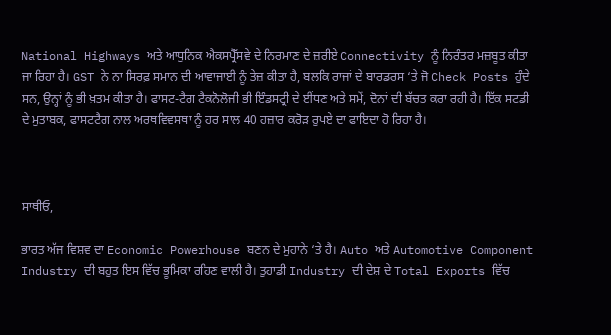National Highways ਅਤੇ ਆਧੁਨਿਕ ਐਕਸਪ੍ਰੈੱਸਵੇ ਦੇ ਨਿਰਮਾਣ ਦੇ ਜ਼ਰੀਏ Connectivity ਨੂੰ ਨਿਰੰਤਰ ਮਜ਼ਬੂਤ ਕੀਤਾ ਜਾ ਰਿਹਾ ਹੈ। GST ਨੇ ਨਾ ਸਿਰਫ਼ ਸਮਾਨ ਦੀ ਆਵਾਜਾਈ ਨੂੰ ਤੇਜ਼ ਕੀਤਾ ਹੈ, ਬਲਕਿ ਰਾਜਾਂ ਦੇ ਬਾਰਡਰਸ ‘ਤੇ ਜੋ Check Posts ਹੁੰਦੇ ਸਨ, ਉਨ੍ਹਾਂ ਨੂੰ ਭੀ ਖ਼ਤਮ ਕੀਤਾ ਹੈ। ਫਾਸਟ-ਟੈਗ ਟੈਕਨੋਲੋਜੀ ਭੀ ਇੰਡਸਟ੍ਰੀ ਦੇ ਈਂਧਣ ਅਤੇ ਸਮੇਂ, ਦੋਨਾਂ ਦੀ ਬੱਚਤ ਕਰਾ ਰਹੀ ਹੈ। ਇੱਕ ਸਟਡੀ ਦੇ ਮੁਤਾਬਕ, ਫਾਸਟਟੈਗ ਨਾਲ ਅਰਥਵਿਵਸਥਾ ਨੂੰ ਹਰ ਸਾਲ 40 ਹਜ਼ਾਰ ਕਰੋੜ ਰੁਪਏ ਦਾ ਫਾਇਦਾ ਹੋ ਰਿਹਾ ਹੈ।



ਸਾਥੀਓ,

ਭਾਰਤ ਅੱਜ ਵਿਸ਼ਵ ਦਾ Economic Powerhouse ਬਣਨ ਦੇ ਮੁਹਾਨੇ ‘ਤੇ ਹੈ। Auto ਅਤੇ Automotive Component Industry ਦੀ ਬਹੁਤ ਇਸ ਵਿੱਚ ਭੂਮਿਕਾ ਰਹਿਣ ਵਾਲੀ ਹੈ। ਤੁਹਾਡੀ Industry ਦੀ ਦੇਸ਼ ਦੇ Total Exports ਵਿੱਚ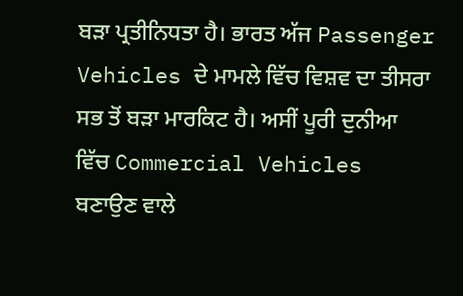ਬੜਾ ਪ੍ਰਤੀਨਿਧਤਾ ਹੈ। ਭਾਰਤ ਅੱਜ Passenger Vehicles ਦੇ ਮਾਮਲੇ ਵਿੱਚ ਵਿਸ਼ਵ ਦਾ ਤੀਸਰਾ ਸਭ ਤੋਂ ਬੜਾ ਮਾਰਕਿਟ ਹੈ। ਅਸੀਂ ਪੂਰੀ ਦੁਨੀਆ ਵਿੱਚ Commercial Vehicles ਬਣਾਉਣ ਵਾਲੇ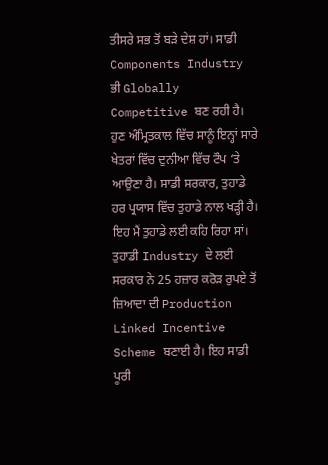ਤੀਸਰੇ ਸਭ ਤੋਂ ਬੜੇ ਦੇਸ਼ ਹਾਂ। ਸਾਡੀ Components Industry ਭੀ Globally Competitive ਬਣ ਰਹੀ ਹੈ। ਹੁਣ ਅੰਮ੍ਰਿਤਕਾਲ ਵਿੱਚ ਸਾਨੂੰ ਇਨ੍ਹਾਂ ਸਾਰੇ ਖੇਤਰਾਂ ਵਿੱਚ ਦੁਨੀਆ ਵਿੱਚ ਟੌਪ ‘ਤੇ ਆਉਣਾ ਹੈ। ਸਾਡੀ ਸਰਕਾਰ, ਤੁਹਾਡੇ ਹਰ ਪ੍ਰਯਾਸ ਵਿੱਚ ਤੁਹਾਡੇ ਨਾਲ ਖੜ੍ਹੀ ਹੈ। ਇਹ ਮੈਂ ਤੁਹਾਡੇ ਲਈ ਕਹਿ ਰਿਹਾ ਸਾਂ। ਤੁਹਾਡੀ Industry ਦੇ ਲਈ ਸਰਕਾਰ ਨੇ 25 ਹਜ਼ਾਰ ਕਰੋੜ ਰੁਪਏ ਤੋਂ ਜ਼ਿਆਦਾ ਦੀ Production Linked Incentive Scheme ਬਣਾਈ ਹੈ। ਇਹ ਸਾਡੀ ਪੂਰੀ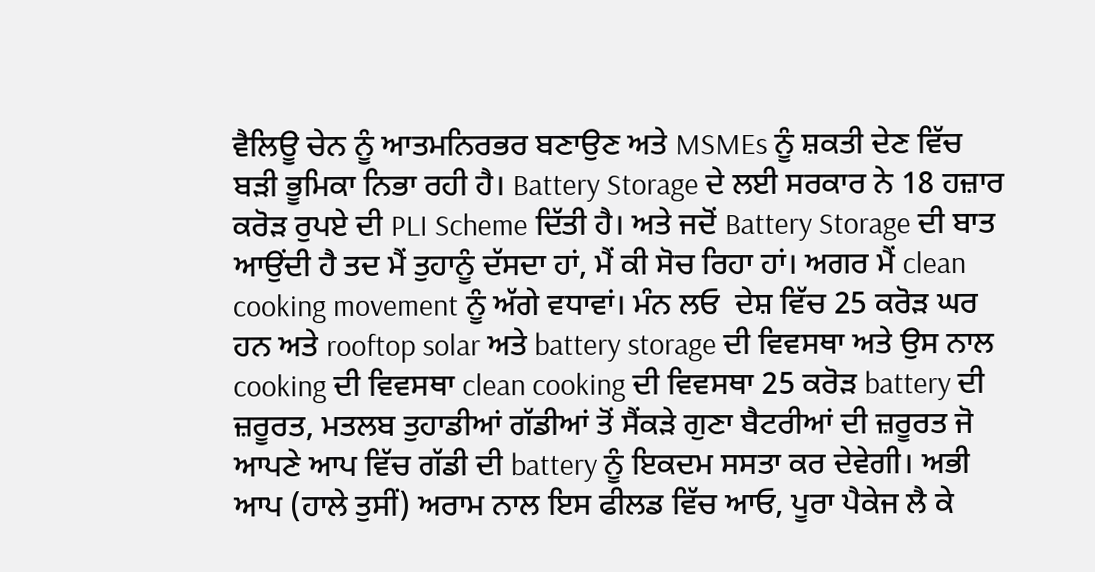ਵੈਲਿਊ ਚੇਨ ਨੂੰ ਆਤਮਨਿਰਭਰ ਬਣਾਉਣ ਅਤੇ MSMEs ਨੂੰ ਸ਼ਕਤੀ ਦੇਣ ਵਿੱਚ ਬੜੀ ਭੂਮਿਕਾ ਨਿਭਾ ਰਹੀ ਹੈ। Battery Storage ਦੇ ਲਈ ਸਰਕਾਰ ਨੇ 18 ਹਜ਼ਾਰ ਕਰੋੜ ਰੁਪਏ ਦੀ PLI Scheme ਦਿੱਤੀ ਹੈ। ਅਤੇ ਜਦੋਂ Battery Storage ਦੀ ਬਾਤ ਆਉਂਦੀ ਹੈ ਤਦ ਮੈਂ ਤੁਹਾਨੂੰ ਦੱਸਦਾ ਹਾਂ, ਮੈਂ ਕੀ ਸੋਚ ਰਿਹਾ ਹਾਂ। ਅਗਰ ਮੈਂ clean cooking movement ਨੂੰ ਅੱਗੇ ਵਧਾਵਾਂ। ਮੰਨ ਲਓ  ਦੇਸ਼ ਵਿੱਚ 25 ਕਰੋੜ ਘਰ ਹਨ ਅਤੇ rooftop solar ਅਤੇ battery storage ਦੀ ਵਿਵਸਥਾ ਅਤੇ ਉਸ ਨਾਲ cooking ਦੀ ਵਿਵਸਥਾ clean cooking ਦੀ ਵਿਵਸਥਾ 25 ਕਰੋੜ battery ਦੀ ਜ਼ਰੂਰਤ, ਮਤਲਬ ਤੁਹਾਡੀਆਂ ਗੱਡੀਆਂ ਤੋਂ ਸੈਂਕੜੇ ਗੁਣਾ ਬੈਟਰੀਆਂ ਦੀ ਜ਼ਰੂਰਤ ਜੋ ਆਪਣੇ ਆਪ ਵਿੱਚ ਗੱਡੀ ਦੀ battery ਨੂੰ ਇਕਦਮ ਸਸਤਾ ਕਰ ਦੇਵੇਗੀ। ਅਭੀ ਆਪ (ਹਾਲੇ ਤੁਸੀਂ) ਅਰਾਮ ਨਾਲ ਇਸ ਫੀਲਡ ਵਿੱਚ ਆਓ, ਪੂਰਾ ਪੈਕੇਜ ਲੈ ਕੇ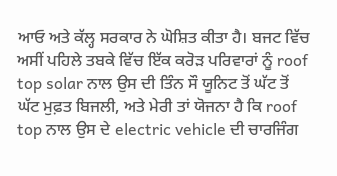ਆਓ ਅਤੇ ਕੱਲ੍ਹ ਸਰਕਾਰ ਨੇ ਘੋਸ਼ਿਤ ਕੀਤਾ ਹੈ। ਬਜਟ ਵਿੱਚ ਅਸੀਂ ਪਹਿਲੇ ਤਬਕੇ ਵਿੱਚ ਇੱਕ ਕਰੋੜ ਪਰਿਵਾਰਾਂ ਨੂੰ roof top solar ਨਾਲ ਉਸ ਦੀ ਤਿੰਨ ਸੌ ਯੂਨਿਟ ਤੋਂ ਘੱਟ ਤੋਂ ਘੱਟ ਮੁਫ਼ਤ ਬਿਜਲੀ, ਅਤੇ ਮੇਰੀ ਤਾਂ ਯੋਜਨਾ ਹੈ ਕਿ roof top ਨਾਲ ਉਸ ਦੇ electric vehicle ਦੀ ਚਾਰਜਿੰਗ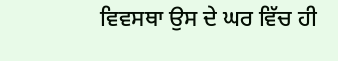ਵਿਵਸਥਾ ਉਸ ਦੇ ਘਰ ਵਿੱਚ ਹੀ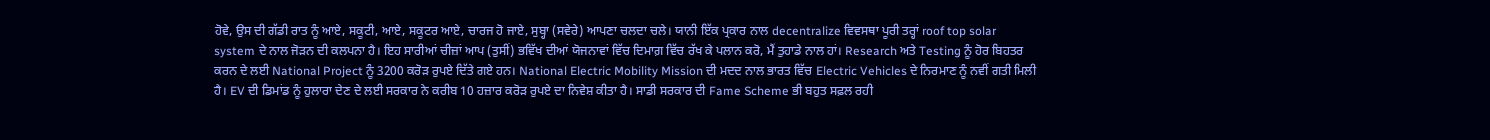ਹੋਵੇ, ਉਸ ਦੀ ਗੱਡੀ ਰਾਤ ਨੂੰ ਆਏ, ਸਕੂਟੀ, ਆਏ, ਸਕੂਟਰ ਆਏ, ਚਾਰਜ ਹੋ ਜਾਏ, ਸੁਬ੍ਹਾ (ਸਵੇਰੇ) ਆਪਣਾ ਚਲਦਾ ਚਲੇ। ਯਾਨੀ ਇੱਕ ਪ੍ਰਕਾਰ ਨਾਲ decentralize ਵਿਵਸਥਾ ਪੂਰੀ ਤਰ੍ਹਾਂ roof top solar system ਦੇ ਨਾਲ ਜੋੜਨ ਦੀ ਕਲਪਨਾ ਹੈ। ਇਹ ਸਾਰੀਆਂ ਚੀਜ਼ਾਂ ਆਪ (ਤੁਸੀਂ) ਭਵਿੱਖ ਦੀਆਂ ਯੋਜਨਾਵਾਂ ਵਿੱਚ ਦਿਮਾਗ਼ ਵਿੱਚ ਰੱਖ ਕੇ ਪਲਾਨ ਕਰੋ, ਮੈਂ ਤੁਹਾਡੇ ਨਾਲ ਹਾਂ। Research ਅਤੇ Testing ਨੂੰ ਹੋਰ ਬਿਹਤਰ ਕਰਨ ਦੇ ਲਈ National Project ਨੂੰ 3200 ਕਰੋੜ ਰੁਪਏ ਦਿੱਤੇ ਗਏ ਹਨ। National Electric Mobility Mission ਦੀ ਮਦਦ ਨਾਲ ਭਾਰਤ ਵਿੱਚ Electric Vehicles ਦੇ ਨਿਰਮਾਣ ਨੂੰ ਨਵੀਂ ਗਤੀ ਮਿਲੀ ਹੈ। EV ਦੀ ਡਿਮਾਂਡ ਨੂੰ ਹੁਲਾਰਾ ਦੇਣ ਦੇ ਲਈ ਸਰਕਾਰ ਨੇ ਕਰੀਬ 10 ਹਜ਼ਾਰ ਕਰੋੜ ਰੁਪਏ ਦਾ ਨਿਵੇਸ਼ ਕੀਤਾ ਹੈ। ਸਾਡੀ ਸਰਕਾਰ ਦੀ Fame Scheme ਭੀ ਬਹੁਤ ਸਫ਼ਲ ਰਹੀ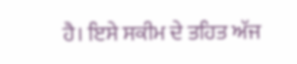ਹੈ। ਇਸੇ ਸਕੀਮ ਦੇ ਤਹਿਤ ਅੱਜ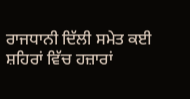ਰਾਜਧਾਨੀ ਦਿੱਲੀ ਸਮੇਤ ਕਈ ਸ਼ਹਿਰਾਂ ਵਿੱਚ ਹਜ਼ਾਰਾਂ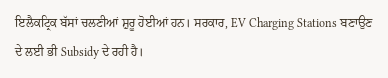ਇਲੈਕਟ੍ਰਿਕ ਬੱਸਾਂ ਚਲਣੀਆਂ ਸ਼ੁਰੂ ਹੋਈਆਂ ਹਨ। ਸਰਕਾਰ, EV Charging Stations ਬਣਾਉਣ ਦੇ ਲਈ ਭੀ Subsidy ਦੇ ਰਹੀ ਹੈ।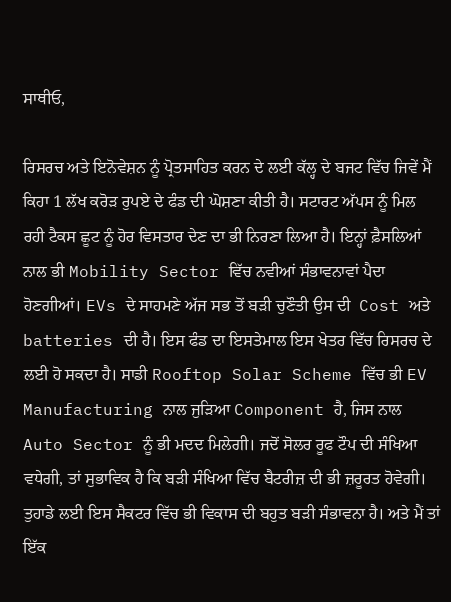ਸਾਥੀਓ,

ਰਿਸਰਚ ਅਤੇ ਇਨੋਵੇਸ਼ਨ ਨੂੰ ਪ੍ਰੋਤਸਾਹਿਤ ਕਰਨ ਦੇ ਲਈ ਕੱਲ੍ਹ ਦੇ ਬਜਟ ਵਿੱਚ ਜਿਵੇਂ ਮੈਂ ਕਿਹਾ 1 ਲੱਖ ਕਰੋੜ ਰੁਪਏ ਦੇ ਫੰਡ ਦੀ ਘੋਸ਼ਣਾ ਕੀਤੀ ਹੈ। ਸਟਾਰਟ ਅੱਪਸ ਨੂੰ ਮਿਲ ਰਹੀ ਟੈਕਸ ਛੂਟ ਨੂੰ ਹੋਰ ਵਿਸਤਾਰ ਦੇਣ ਦਾ ਭੀ ਨਿਰਣਾ ਲਿਆ ਹੈ। ਇਨ੍ਹਾਂ ਫ਼ੈਸਲਿਆਂ ਨਾਲ ਭੀ Mobility Sector ਵਿੱਚ ਨਵੀਆਂ ਸੰਭਾਵਨਾਵਾਂ ਪੈਦਾ ਹੋਣਗੀਆਂ। EVs ਦੇ ਸਾਹਮਣੇ ਅੱਜ ਸਭ ਤੋਂ ਬੜੀ ਚੁਣੌਤੀ ਉਸ ਦੀ  Cost ਅਤੇ batteries ਦੀ ਹੈ। ਇਸ ਫੰਡ ਦਾ ਇਸਤੇਮਾਲ ਇਸ ਖੇਤਰ ਵਿੱਚ ਰਿਸਰਚ ਦੇ ਲਈ ਹੋ ਸਕਦਾ ਹੈ। ਸਾਡੀ Rooftop Solar Scheme ਵਿੱਚ ਭੀ EV Manufacturing ਨਾਲ ਜੁੜਿਆ Component ਹੈ, ਜਿਸ ਨਾਲ Auto Sector ਨੂੰ ਭੀ ਮਦਦ ਮਿਲੇਗੀ। ਜਦੋਂ ਸੋਲਰ ਰੂਫ ਟੌਪ ਦੀ ਸੰਖਿਆ ਵਧੇਗੀ, ਤਾਂ ਸੁਭਾਵਿਕ ਹੈ ਕਿ ਬੜੀ ਸੰਖਿਆ ਵਿੱਚ ਬੈਟਰੀਜ਼ ਦੀ ਭੀ ਜ਼ਰੂਰਤ ਹੋਵੇਗੀ। ਤੁਹਾਡੇ ਲਈ ਇਸ ਸੈਕਟਰ ਵਿੱਚ ਭੀ ਵਿਕਾਸ ਦੀ ਬਹੁਤ ਬੜੀ ਸੰਭਾਵਨਾ ਹੈ। ਅਤੇ ਮੈਂ ਤਾਂ ਇੱਕ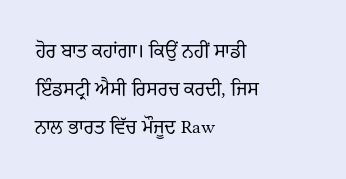ਹੋਰ ਬਾਤ ਕਹਾਂਗਾ। ਕਿਉਂ ਨਹੀਂ ਸਾਡੀ ਇੰਡਸਟ੍ਰੀ ਐਸੀ ਰਿਸਰਚ ਕਰਦੀ, ਜਿਸ ਨਾਲ ਭਾਰਤ ਵਿੱਚ ਮੌਜੂਦ Raw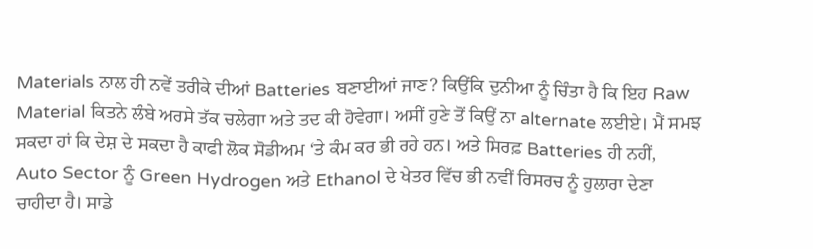Materials ਨਾਲ ਹੀ ਨਵੇਂ ਤਰੀਕੇ ਦੀਆਂ Batteries ਬਣਾਈਆਂ ਜਾਣ? ਕਿਉਂਕਿ ਦੁਨੀਆ ਨੂੰ ਚਿੰਤਾ ਹੈ ਕਿ ਇਹ Raw Material ਕਿਤਨੇ ਲੰਬੇ ਅਰਸੇ ਤੱਕ ਚਲੇਗਾ ਅਤੇ ਤਦ ਕੀ ਹੋਵੇਗਾ। ਅਸੀਂ ਹੁਣੇ ਤੋਂ ਕਿਉਂ ਨਾ alternate ਲਈਏ। ਮੈਂ ਸਮਝ ਸਕਦਾ ਹਾਂ ਕਿ ਦੇਸ਼ ਦੇ ਸਕਦਾ ਹੈ ਕਾਫੀ ਲੋਕ ਸੋਡੀਅਮ ‘ਤੇ ਕੰਮ ਕਰ ਭੀ ਰਹੇ ਹਨ। ਅਤੇ ਸਿਰਫ਼ Batteries ਹੀ ਨਹੀਂ, Auto Sector ਨੂੰ Green Hydrogen ਅਤੇ Ethanol ਦੇ ਖੇਤਰ ਵਿੱਚ ਭੀ ਨਵੀਂ ਰਿਸਰਚ ਨੂੰ ਹੁਲਾਰਾ ਦੇਣਾ ਚਾਹੀਦਾ ਹੈ। ਸਾਡੇ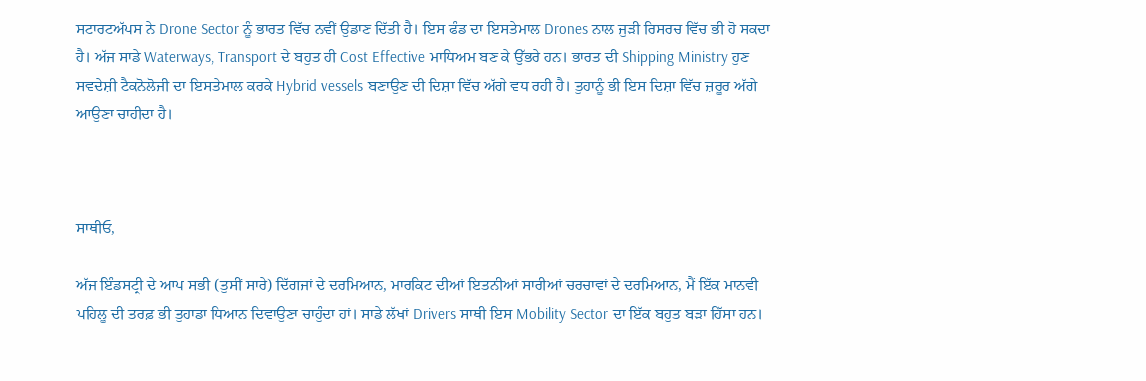ਸਟਾਰਟਅੱਪਸ ਨੇ Drone Sector ਨੂੰ ਭਾਰਤ ਵਿੱਚ ਨਵੀਂ ਉਡਾਣ ਦਿੱਤੀ ਹੈ। ਇਸ ਫੰਡ ਦਾ ਇਸਤੇਮਾਲ Drones ਨਾਲ ਜੁੜੀ ਰਿਸਰਚ ਵਿੱਚ ਭੀ ਹੋ ਸਕਦਾ ਹੈ। ਅੱਜ ਸਾਡੇ Waterways, Transport ਦੇ ਬਹੁਤ ਹੀ Cost Effective ਮਾਧਿਅਮ ਬਣ ਕੇ ਉੱਭਰੇ ਹਨ। ਭਾਰਤ ਦੀ Shipping Ministry ਹੁਣ ਸਵਦੇਸ਼ੀ ਟੈਕਨੋਲੋਜੀ ਦਾ ਇਸਤੇਮਾਲ ਕਰਕੇ Hybrid vessels ਬਣਾਉਣ ਦੀ ਦਿਸ਼ਾ ਵਿੱਚ ਅੱਗੇ ਵਧ ਰਹੀ ਹੈ। ਤੁਹਾਨੂੰ ਭੀ ਇਸ ਦਿਸ਼ਾ ਵਿੱਚ ਜ਼ਰੂਰ ਅੱਗੇ ਆਉਣਾ ਚਾਹੀਦਾ ਹੈ।



ਸਾਥੀਓ,

ਅੱਜ ਇੰਡਸਟ੍ਰੀ ਦੇ ਆਪ ਸਭੀ (ਤੁਸੀਂ ਸਾਰੇ) ਦਿੱਗਜਾਂ ਦੇ ਦਰਮਿਆਨ, ਮਾਰਕਿਟ ਦੀਆਂ ਇਤਨੀਆਂ ਸਾਰੀਆਂ ਚਰਚਾਵਾਂ ਦੇ ਦਰਮਿਆਨ, ਮੈਂ ਇੱਕ ਮਾਨਵੀ ਪਹਿਲੂ ਦੀ ਤਰਫ਼ ਭੀ ਤੁਹਾਡਾ ਧਿਆਨ ਦਿਵਾਉਣਾ ਚਾਹੁੰਦਾ ਹਾਂ। ਸਾਡੇ ਲੱਖਾਂ Drivers ਸਾਥੀ ਇਸ Mobility Sector ਦਾ ਇੱਕ ਬਹੁਤ ਬੜਾ ਹਿੱਸਾ ਹਨ।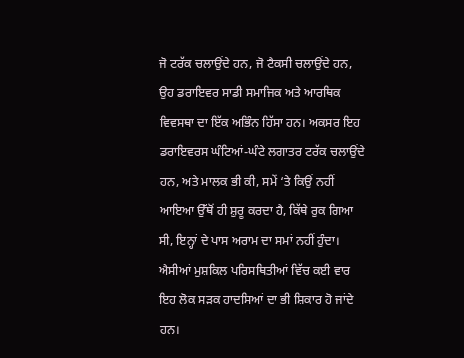ਜੋ ਟਰੱਕ ਚਲਾਉਂਦੇ ਹਨ, ਜੋ ਟੈਕਸੀ ਚਲਾਉਂਦੇ ਹਨ, ਉਹ ਡਰਾਇਵਰ ਸਾਡੀ ਸਮਾਜਿਕ ਅਤੇ ਆਰਥਿਕ ਵਿਵਸਥਾ ਦਾ ਇੱਕ ਅਭਿੰਨ ਹਿੱਸਾ ਹਨ। ਅਕਸਰ ਇਹ ਡਰਾਇਵਰਸ ਘੰਟਿਆਂ-ਘੰਟੇ ਲਗਾਤਰ ਟਰੱਕ ਚਲਾਉਂਦੇ ਹਨ, ਅਤੇ ਮਾਲਕ ਭੀ ਕੀ, ਸਮੇਂ ‘ਤੇ ਕਿਉਂ ਨਹੀਂ ਆਇਆ ਉੱਥੋਂ ਹੀ ਸ਼ੁਰੂ ਕਰਦਾ ਹੈ, ਕਿੱਥੇ ਰੁਕ ਗਿਆ ਸੀ, ਇਨ੍ਹਾਂ ਦੇ ਪਾਸ ਅਰਾਮ ਦਾ ਸਮਾਂ ਨਹੀਂ ਹੁੰਦਾ। ਐਸੀਆਂ ਮੁਸ਼ਕਿਲ ਪਰਿਸਥਿਤੀਆਂ ਵਿੱਚ ਕਈ ਵਾਰ ਇਹ ਲੋਕ ਸੜਕ ਹਾਦਸਿਆਂ ਦਾ ਭੀ ਸ਼ਿਕਾਰ ਹੋ ਜਾਂਦੇ ਹਨ।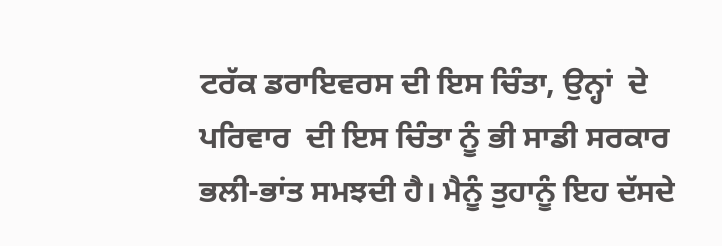ਟਰੱਕ ਡਰਾਇਵਰਸ ਦੀ ਇਸ ਚਿੰਤਾ, ਉਨ੍ਹਾਂ  ਦੇ ਪਰਿਵਾਰ  ਦੀ ਇਸ ਚਿੰਤਾ ਨੂੰ ਭੀ ਸਾਡੀ ਸਰਕਾਰ ਭਲੀ-ਭਾਂਤ ਸਮਝਦੀ ਹੈ। ਮੈਨੂੰ ਤੁਹਾਨੂੰ ਇਹ ਦੱਸਦੇ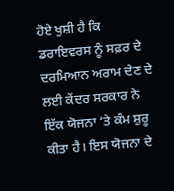ਹੋਏ ਖੁਸ਼ੀ ਹੈ ਕਿ ਡਰਾਇਵਰਸ ਨੂੰ ਸਫ਼ਰ ਦੇ ਦਰਮਿਆਨ ਅਰਾਮ ਦੇਣ ਦੇ ਲਈ ਕੇਂਦਰ ਸਰਕਾਰ ਨੇ ਇੱਕ ਯੋਜਨਾ ‘ਤੇ ਕੰਮ ਸ਼ੁਰੂ ਕੀਤਾ ਹੈ। ਇਸ ਯੋਜਨਾ ਦੇ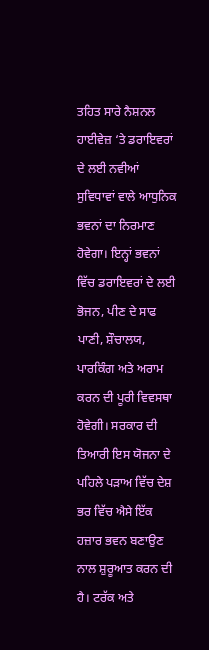ਤਹਿਤ ਸਾਰੇ ਨੈਸ਼ਨਲ ਹਾਈਵੇਜ਼ ‘ਤੇ ਡਰਾਇਵਰਾਂ ਦੇ ਲਈ ਨਵੀਆਂ ਸੁਵਿਧਾਵਾਂ ਵਾਲੇ ਆਧੁਨਿਕ ਭਵਨਾਂ ਦਾ ਨਿਰਮਾਣ ਹੋਵੇਗਾ। ਇਨ੍ਹਾਂ ਭਵਨਾਂ ਵਿੱਚ ਡਰਾਇਵਰਾਂ ਦੇ ਲਈ ਭੋਜਨ, ਪੀਣ ਦੇ ਸਾਫ ਪਾਣੀ, ਸ਼ੌਚਾਲਯ, ਪਾਰਕਿੰਗ ਅਤੇ ਅਰਾਮ ਕਰਨ ਦੀ ਪੂਰੀ ਵਿਵਸਥਾ ਹੋਵੇਗੀ। ਸਰਕਾਰ ਦੀ ਤਿਆਰੀ ਇਸ ਯੋਜਨਾ ਦੇ ਪਹਿਲੇ ਪੜਾਅ ਵਿੱਚ ਦੇਸ਼ ਭਰ ਵਿੱਚ ਐਸੇ ਇੱਕ ਹਜ਼ਾਰ ਭਵਨ ਬਣਾਉਣ ਨਾਲ ਸ਼ੁਰੂਆਤ ਕਰਨ ਦੀ ਹੈ। ਟਰੱਕ ਅਤੇ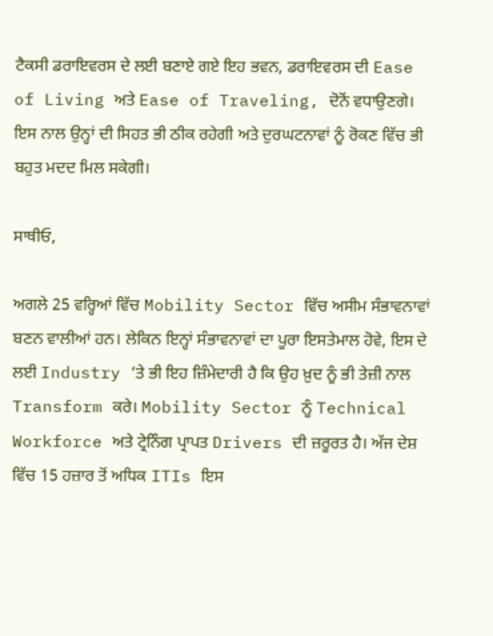ਟੈਕਸੀ ਡਰਾਇਵਰਸ ਦੇ ਲਈ ਬਣਾਏ ਗਏ ਇਹ ਭਵਨ, ਡਰਾਇਵਰਸ ਦੀ Ease of Living ਅਤੇ Ease of Traveling, ਦੋਨੋਂ ਵਧਾਉਣਗੇ। ਇਸ ਨਾਲ ਉਨ੍ਹਾਂ ਦੀ ਸਿਹਤ ਭੀ ਠੀਕ ਰਹੇਗੀ ਅਤੇ ਦੁਰਘਟਨਾਵਾਂ ਨੂੰ ਰੋਕਣ ਵਿੱਚ ਭੀ ਬਹੁਤ ਮਦਦ ਮਿਲ ਸਕੇਗੀ।

ਸਾਥੀਓ,

ਅਗਲੇ 25 ਵਰ੍ਹਿਆਂ ਵਿੱਚ Mobility Sector ਵਿੱਚ ਅਸੀਮ ਸੰਭਾਵਨਾਵਾਂ ਬਣਨ ਵਾਲੀਆਂ ਹਨ। ਲੇਕਿਨ ਇਨ੍ਹਾਂ ਸੰਭਾਵਨਾਵਾਂ ਦਾ ਪੂਰਾ ਇਸਤੇਮਾਲ ਹੋਵੇ, ਇਸ ਦੇ ਲਈ Industry ‘ਤੇ ਭੀ ਇਹ ਜ਼ਿੰਮੇਦਾਰੀ ਹੈ ਕਿ ਉਹ ਖ਼ੁਦ ਨੂੰ ਭੀ ਤੇਜ਼ੀ ਨਾਲ Transform ਕਰੇ। Mobility Sector ਨੂੰ Technical Workforce ਅਤੇ ਟ੍ਰੇਨਿੰਗ ਪ੍ਰਾਪਤ Drivers ਦੀ ਜ਼ਰੂਰਤ ਹੈ। ਅੱਜ ਦੇਸ਼ ਵਿੱਚ 15 ਹਜ਼ਾਰ ਤੋਂ ਅਧਿਕ ITIs ਇਸ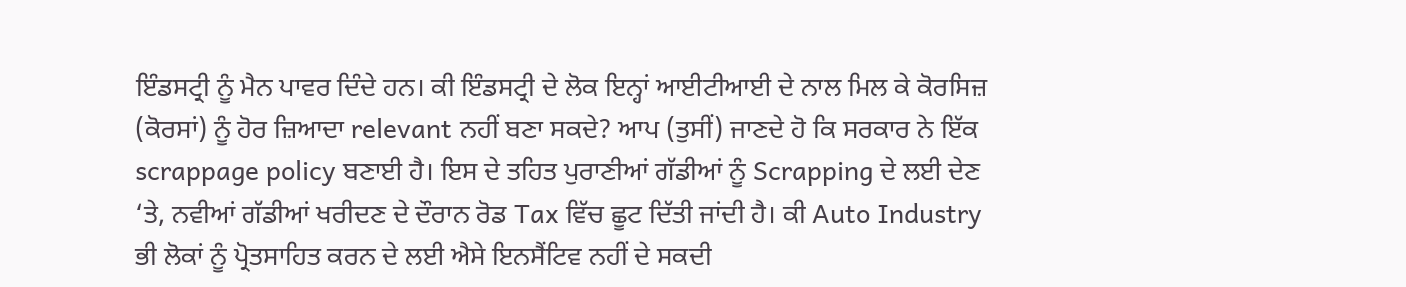ਇੰਡਸਟ੍ਰੀ ਨੂੰ ਮੈਨ ਪਾਵਰ ਦਿੰਦੇ ਹਨ। ਕੀ ਇੰਡਸਟ੍ਰੀ ਦੇ ਲੋਕ ਇਨ੍ਹਾਂ ਆਈਟੀਆਈ ਦੇ ਨਾਲ ਮਿਲ ਕੇ ਕੋਰਸਿਜ਼ (ਕੋਰਸਾਂ) ਨੂੰ ਹੋਰ ਜ਼ਿਆਦਾ relevant ਨਹੀਂ ਬਣਾ ਸਕਦੇ? ਆਪ (ਤੁਸੀਂ) ਜਾਣਦੇ ਹੋ ਕਿ ਸਰਕਾਰ ਨੇ ਇੱਕ scrappage policy ਬਣਾਈ ਹੈ। ਇਸ ਦੇ ਤਹਿਤ ਪੁਰਾਣੀਆਂ ਗੱਡੀਆਂ ਨੂੰ Scrapping ਦੇ ਲਈ ਦੇਣ ‘ਤੇ, ਨਵੀਆਂ ਗੱਡੀਆਂ ਖਰੀਦਣ ਦੇ ਦੌਰਾਨ ਰੋਡ Tax ਵਿੱਚ ਛੂਟ ਦਿੱਤੀ ਜਾਂਦੀ ਹੈ। ਕੀ Auto Industry ਭੀ ਲੋਕਾਂ ਨੂੰ ਪ੍ਰੋਤਸਾਹਿਤ ਕਰਨ ਦੇ ਲਈ ਐਸੇ ਇਨਸੈਂਟਿਵ ਨਹੀਂ ਦੇ ਸਕਦੀ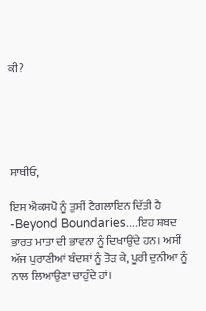ਕੀ?





ਸਾਥੀਓ,

ਇਸ ਐਕਸਪੋ ਨੂੰ ਤੁਸੀਂ ਟੈਗਲਾਇਨ ਦਿੱਤੀ ਹੈ -Beyond Boundaries....ਇਹ ਸ਼ਬਦ ਭਾਰਤ ਮਾਤਾ ਦੀ ਭਾਵਨਾ ਨੂੰ ਦਿਖਾਉਂਦੇ ਹਨ। ਅਸੀਂ ਅੱਜ ਪੁਰਾਣੀਆਂ ਬੰਦਸ਼ਾਂ ਨੂੰ ਤੋੜ ਕੇ, ਪੂਰੀ ਦੁਨੀਆ ਨੂੰ ਨਾਲ ਲਿਆਉਣਾ ਚਾਹੁੰਦੇ ਹਾਂ।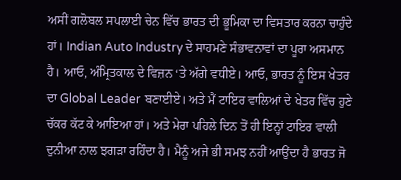ਅਸੀਂ ਗਲੋਬਲ ਸਪਲਾਈ ਚੇਨ ਵਿੱਚ ਭਾਰਤ ਦੀ ਭੂਮਿਕਾ ਦਾ ਵਿਸਤਾਰ ਕਰਨਾ ਚਾਹੁੰਦੇ ਹਾਂ। Indian Auto Industry ਦੇ ਸਾਹਮਣੇ ਸੰਭਾਵਨਾਵਾਂ ਦਾ ਪੂਰਾ ਅਸਮਾਨ ਹੈ। ਆਓ, ਅੰਮ੍ਰਿਤਕਾਲ ਦੇ ਵਿਜ਼ਨ ‘ਤੇ ਅੱਗੇ ਵਧੀਏ। ਆਓ, ਭਾਰਤ ਨੂੰ ਇਸ ਖੇਤਰ ਦਾ Global Leader ਬਣਾਈਏ। ਅਤੇ ਮੈਂ ਟਾਇਰ ਵਾਲਿਆਂ ਦੇ ਖੇਤਰ ਵਿੱਚ ਹੁਣੇ ਚੱਕਰ ਕੱਟ ਕੇ ਆਇਆ ਹਾਂ। ਅਤੇ ਮੇਰਾ ਪਹਿਲੇ ਦਿਨ ਤੋਂ ਹੀ ਇਨ੍ਹਾਂ ਟਾਇਰ ਵਾਲੀ ਦੁਨੀਆ ਨਾਲ ਝਗੜਾ ਰਹਿੰਦਾ ਹੈ। ਮੈਨੂੰ ਅਜੇ ਭੀ ਸਮਝ ਨਹੀਂ ਆਉਂਦਾ ਹੈ ਭਾਰਤ ਜੋ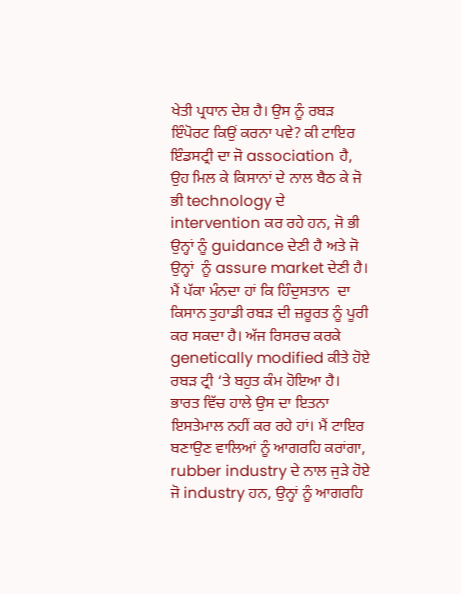ਖੇਤੀ ਪ੍ਰਧਾਨ ਦੇਸ਼ ਹੈ। ਉਸ ਨੂੰ ਰਬੜ ਇੰਪੋਰਟ ਕਿਉਂ ਕਰਨਾ ਪਵੇ? ਕੀ ਟਾਇਰ ਇੰਡਸਟ੍ਰੀ ਦਾ ਜੋ association ਹੈ, ਉਹ ਮਿਲ ਕੇ ਕਿਸਾਨਾਂ ਦੇ ਨਾਲ ਬੈਠ ਕੇ ਜੋ ਭੀ technology ਦੇ intervention ਕਰ ਰਹੇ ਹਨ, ਜੋ ਭੀ ਉਨ੍ਹਾਂ ਨੂੰ guidance ਦੇਣੀ ਹੈ ਅਤੇ ਜੋ ਉਨ੍ਹਾਂ  ਨੂੰ assure market ਦੇਣੀ ਹੈ। ਮੈਂ ਪੱਕਾ ਮੰਨਦਾ ਹਾਂ ਕਿ ਹਿੰਦੁਸਤਾਨ  ਦਾ ਕਿਸਾਨ ਤੁਹਾਡੀ ਰਬੜ ਦੀ ਜ਼ਰੂਰਤ ਨੂੰ ਪੂਰੀ ਕਰ ਸਕਦਾ ਹੈ। ਅੱਜ ਰਿਸਰਚ ਕਰਕੇ genetically modified ਕੀਤੇ ਹੋਏ ਰਬੜ ਟ੍ਰੀ ‘ਤੇ ਬਹੁਤ ਕੰਮ ਹੋਇਆ ਹੈ। ਭਾਰਤ ਵਿੱਚ ਹਾਲੇ ਉਸ ਦਾ ਇਤਨਾ ਇਸਤੇਮਾਲ ਨਹੀਂ ਕਰ ਰਹੇ ਹਾਂ। ਮੈਂ ਟਾਇਰ ਬਣਾਉਣ ਵਾਲਿਆਂ ਨੂੰ ਆਗਰਹਿ ਕਰਾਂਗਾ, rubber industry ਦੇ ਨਾਲ ਜੁੜੇ ਹੋਏ ਜੋ industry ਹਨ, ਉਨ੍ਹਾਂ ਨੂੰ ਆਗਰਹਿ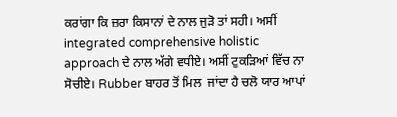ਕਰਾਂਗਾ ਕਿ ਜ਼ਰਾ ਕਿਸਾਨਾਂ ਦੇ ਨਾਲ ਜੁੜੋ ਤਾਂ ਸਹੀ। ਅਸੀਂ integrated comprehensive holistic approach ਦੇ ਨਾਲ ਅੱਗੇ ਵਧੀਏ। ਅਸੀਂ ਟੁਕੜਿਆਂ ਵਿੱਚ ਨਾ ਸੋਚੀਏ। Rubber ਬਾਹਰ ਤੋਂ ਮਿਲ  ਜਾਂਦਾ ਹੈ ਚਲੋ ਯਾਰ ਆਪਾਂ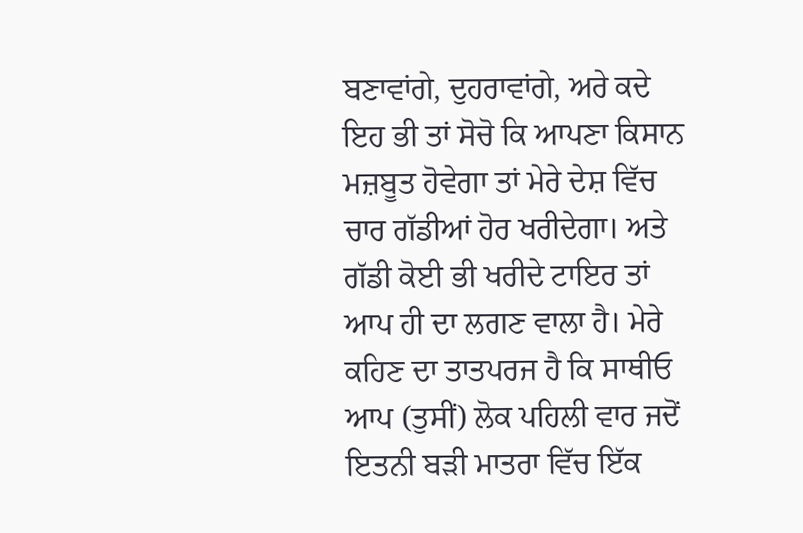ਬਣਾਵਾਂਗੇ, ਦੁਹਰਾਵਾਂਗੇ, ਅਰੇ ਕਦੇ ਇਹ ਭੀ ਤਾਂ ਸੋਚੋ ਕਿ ਆਪਣਾ ਕਿਸਾਨ ਮਜ਼ਬੂਤ ਹੋਵੇਗਾ ਤਾਂ ਮੇਰੇ ਦੇਸ਼ ਵਿੱਚ ਚਾਰ ਗੱਡੀਆਂ ਹੋਰ ਖਰੀਦੇਗਾ। ਅਤੇ ਗੱਡੀ ਕੋਈ ਭੀ ਖਰੀਦੇ ਟਾਇਰ ਤਾਂ ਆਪ ਹੀ ਦਾ ਲਗਣ ਵਾਲਾ ਹੈ। ਮੇਰੇ ਕਹਿਣ ਦਾ ਤਾਤਪਰਜ ਹੈ ਕਿ ਸਾਥੀਓ ਆਪ (ਤੁਸੀਂ) ਲੋਕ ਪਹਿਲੀ ਵਾਰ ਜਦੋਂ ਇਤਨੀ ਬੜੀ ਮਾਤਰਾ ਵਿੱਚ ਇੱਕ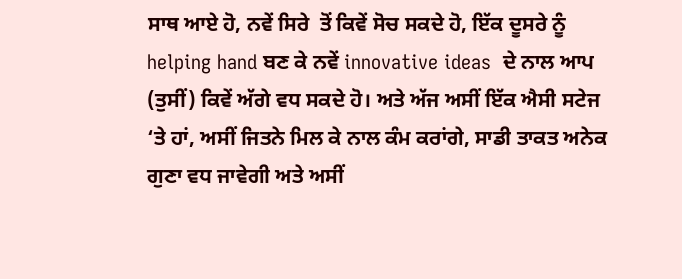ਸਾਥ ਆਏ ਹੋ, ਨਵੇਂ ਸਿਰੇ  ਤੋਂ ਕਿਵੇਂ ਸੋਚ ਸਕਦੇ ਹੋ, ਇੱਕ ਦੂਸਰੇ ਨੂੰ helping hand ਬਣ ਕੇ ਨਵੇਂ innovative ideas  ਦੇ ਨਾਲ ਆਪ (ਤੁਸੀਂ) ਕਿਵੇਂ ਅੱਗੇ ਵਧ ਸਕਦੇ ਹੋ। ਅਤੇ ਅੱਜ ਅਸੀਂ ਇੱਕ ਐਸੀ ਸਟੇਜ ‘ਤੇ ਹਾਂ, ਅਸੀਂ ਜਿਤਨੇ ਮਿਲ ਕੇ ਨਾਲ ਕੰਮ ਕਰਾਂਗੇ, ਸਾਡੀ ਤਾਕਤ ਅਨੇਕ ਗੁਣਾ ਵਧ ਜਾਵੇਗੀ ਅਤੇ ਅਸੀਂ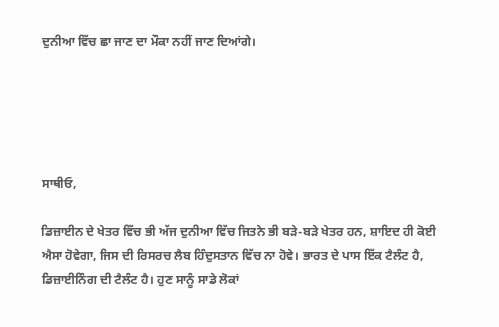ਦੁਨੀਆ ਵਿੱਚ ਛਾ ਜਾਣ ਦਾ ਮੌਕਾ ਨਹੀਂ ਜਾਣ ਦਿਆਂਗੇ।





ਸਾਥੀਓ,

ਡਿਜ਼ਾਈਨ ਦੇ ਖੇਤਰ ਵਿੱਚ ਭੀ ਅੱਜ ਦੁਨੀਆ ਵਿੱਚ ਜਿਤਨੇ ਭੀ ਬੜੇ-ਬੜੇ ਖੇਤਰ ਹਨ, ਸ਼ਾਇਦ ਹੀ ਕੋਈ ਐਸਾ ਹੋਵੇਗਾ, ਜਿਸ ਦੀ ਰਿਸਰਚ ਲੈਬ ਹਿੰਦੁਸਤਾਨ ਵਿੱਚ ਨਾ ਹੋਵੇ। ਭਾਰਤ ਦੇ ਪਾਸ ਇੱਕ ਟੈਲੰਟ ਹੈ, ਡਿਜ਼ਾਈਨਿੰਗ ਦੀ ਟੈਲੰਟ ਹੈ। ਹੁਣ ਸਾਨੂੰ ਸਾਡੇ ਲੋਕਾਂ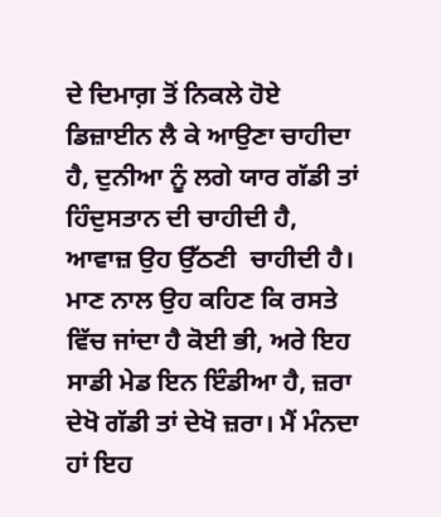ਦੇ ਦਿਮਾਗ਼ ਤੋਂ ਨਿਕਲੇ ਹੋਏ ਡਿਜ਼ਾਈਨ ਲੈ ਕੇ ਆਉਣਾ ਚਾਹੀਦਾ ਹੈ, ਦੁਨੀਆ ਨੂੰ ਲਗੇ ਯਾਰ ਗੱਡੀ ਤਾਂ ਹਿੰਦੁਸਤਾਨ ਦੀ ਚਾਹੀਦੀ ਹੈ, ਆਵਾਜ਼ ਉਹ ਉੱਠਣੀ  ਚਾਹੀਦੀ ਹੈ। ਮਾਣ ਨਾਲ ਉਹ ਕਹਿਣ ਕਿ ਰਸਤੇ ਵਿੱਚ ਜਾਂਦਾ ਹੈ ਕੋਈ ਭੀ, ਅਰੇ ਇਹ ਸਾਡੀ ਮੇਡ ਇਨ ਇੰਡੀਆ ਹੈ, ਜ਼ਰਾ ਦੇਖੋ ਗੱਡੀ ਤਾਂ ਦੇਖੋ ਜ਼ਰਾ। ਮੈਂ ਮੰਨਦਾ ਹਾਂ ਇਹ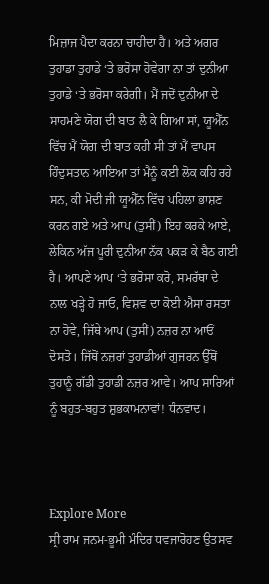ਮਿਜ਼ਾਜ ਪੈਦਾ ਕਰਨਾ ਚਾਹੀਦਾ ਹੈ। ਅਤੇ ਅਗਰ ਤੁਹਾਡਾ ਤੁਹਾਡੇ ‘ਤੇ ਭਰੋਸਾ ਹੋਵੇਗਾ ਨਾ ਤਾਂ ਦੁਨੀਆ ਤੁਹਾਡੇ ‘ਤੇ ਭਰੋਸਾ ਕਰੇਗੀ। ਮੈਂ ਜਦੋਂ ਦੁਨੀਆ ਦੇ ਸਾਹਮਣੇ ਯੋਗ ਦੀ ਬਾਤ ਲੈ ਕੇ ਗਿਆ ਸਾਂ, ਯੂਐੱਨ ਵਿੱਚ ਮੈਂ ਯੋਗ ਦੀ ਬਾਤ ਕਹੀ ਸੀ ਤਾਂ ਮੈਂ ਵਾਪਸ ਹਿੰਦੁਸਤਾਨ ਆਇਆ ਤਾਂ ਮੈਨੂੰ ਕਈ ਲੋਕ ਕਹਿ ਰਹੇ ਸਨ, ਕੀ ਮੋਦੀ ਜੀ ਯੂਐੱਨ ਵਿੱਚ ਪਹਿਲਾ ਭਾਸ਼ਣ ਕਰਨ ਗਏ ਅਤੇ ਆਪ (ਤੁਸੀਂ) ਇਹ ਕਰਕੇ ਆਏ, ਲੇਕਿਨ ਅੱਜ ਪੂਰੀ ਦੁਨੀਆ ਨੱਕ ਪਕੜ ਕੇ ਬੈਠ ਗਈ ਹੈ। ਆਪਣੇ ਆਪ ‘ਤੇ ਭਰੋਸਾ ਕਰੋ, ਸਮਰੱਥਾ ਦੇ ਨਾਲ ਖੜ੍ਹੇ ਹੋ ਜਾਓ, ਵਿਸ਼ਵ ਦਾ ਕੋਈ ਐਸਾ ਰਸਤਾ ਨਾ ਹੋਵੇ, ਜਿੱਥੇ ਆਪ (ਤੁਸੀਂ) ਨਜ਼ਰ ਨਾ ਆਓਂ ਦੋਸਤੋ। ਜਿੱਥੋਂ ਨਜ਼ਰਾਂ ਤੁਹਾਡੀਆਂ ਗੁਜਰਨ ਉੱਥੋਂ ਤੁਹਾਨੂੰ ਗੱਡੀ ਤੁਹਾਡੀ ਨਜ਼ਰ ਆਵੇ। ਆਪ ਸਾਰਿਆਂ ਨੂੰ ਬਹੁਤ-ਬਹੁਤ ਸ਼ੁਭਕਾਮਨਾਵਾਂ! ਧੰਨਵਾਦ।



Explore More
ਸ੍ਰੀ ਰਾਮ ਜਨਮ-ਭੂਮੀ ਮੰਦਿਰ ਧਵਜਾਰੋਹਣ ਉਤਸਵ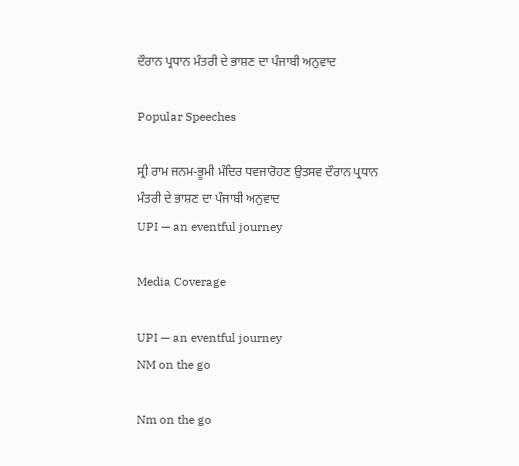ਦੌਰਾਨ ਪ੍ਰਧਾਨ ਮੰਤਰੀ ਦੇ ਭਾਸ਼ਣ ਦਾ ਪੰਜਾਬੀ ਅਨੁਵਾਦ

Popular Speeches

ਸ੍ਰੀ ਰਾਮ ਜਨਮ-ਭੂਮੀ ਮੰਦਿਰ ਧਵਜਾਰੋਹਣ ਉਤਸਵ ਦੌਰਾਨ ਪ੍ਰਧਾਨ ਮੰਤਰੀ ਦੇ ਭਾਸ਼ਣ ਦਾ ਪੰਜਾਬੀ ਅਨੁਵਾਦ
UPI — an eventful journey

Media Coverage

UPI — an eventful journey
NM on the go

Nm on the go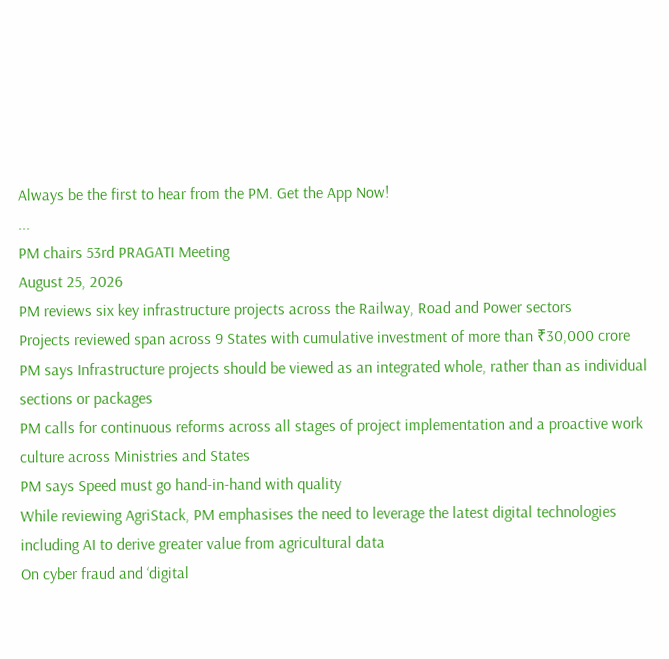Always be the first to hear from the PM. Get the App Now!
...
PM chairs 53rd PRAGATI Meeting
August 25, 2026
PM reviews six key infrastructure projects across the Railway, Road and Power sectors
Projects reviewed span across 9 States with cumulative investment of more than ₹30,000 crore
PM says Infrastructure projects should be viewed as an integrated whole, rather than as individual sections or packages
PM calls for continuous reforms across all stages of project implementation and a proactive work culture across Ministries and States
PM says Speed must go hand-in-hand with quality
While reviewing AgriStack, PM emphasises the need to leverage the latest digital technologies including AI to derive greater value from agricultural data
On cyber fraud and ‘digital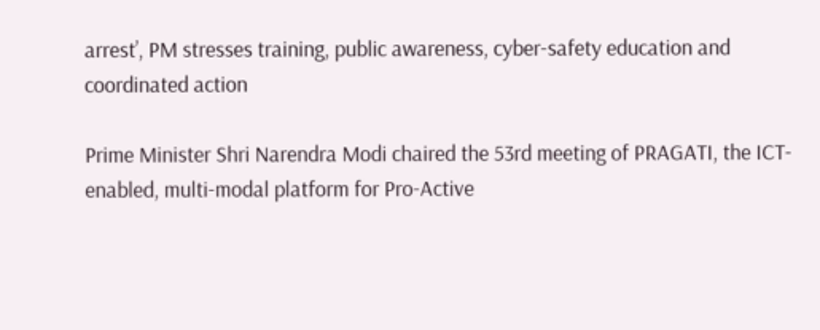arrest’, PM stresses training, public awareness, cyber-safety education and coordinated action

Prime Minister Shri Narendra Modi chaired the 53rd meeting of PRAGATI, the ICT-enabled, multi-modal platform for Pro-Active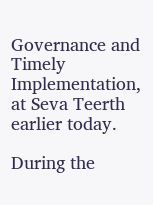Governance and Timely Implementation, at Seva Teerth earlier today.

During the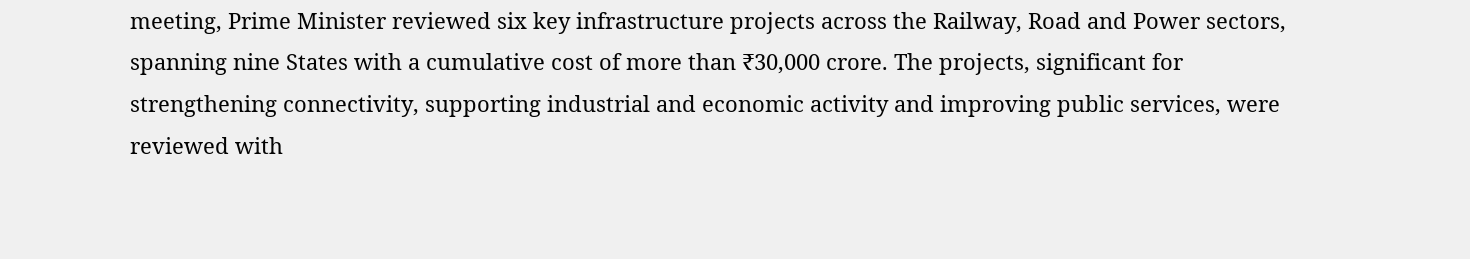meeting, Prime Minister reviewed six key infrastructure projects across the Railway, Road and Power sectors, spanning nine States with a cumulative cost of more than ₹30,000 crore. The projects, significant for strengthening connectivity, supporting industrial and economic activity and improving public services, were reviewed with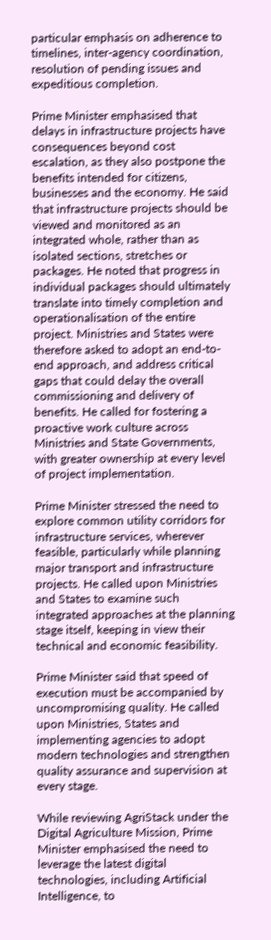particular emphasis on adherence to timelines, inter-agency coordination, resolution of pending issues and expeditious completion.

Prime Minister emphasised that delays in infrastructure projects have consequences beyond cost escalation, as they also postpone the benefits intended for citizens, businesses and the economy. He said that infrastructure projects should be viewed and monitored as an integrated whole, rather than as isolated sections, stretches or packages. He noted that progress in individual packages should ultimately translate into timely completion and operationalisation of the entire project. Ministries and States were therefore asked to adopt an end-to-end approach, and address critical gaps that could delay the overall commissioning and delivery of benefits. He called for fostering a proactive work culture across Ministries and State Governments, with greater ownership at every level of project implementation.

Prime Minister stressed the need to explore common utility corridors for infrastructure services, wherever feasible, particularly while planning major transport and infrastructure projects. He called upon Ministries and States to examine such integrated approaches at the planning stage itself, keeping in view their technical and economic feasibility.

Prime Minister said that speed of execution must be accompanied by uncompromising quality. He called upon Ministries, States and implementing agencies to adopt modern technologies and strengthen quality assurance and supervision at every stage.

While reviewing AgriStack under the Digital Agriculture Mission, Prime Minister emphasised the need to leverage the latest digital technologies, including Artificial Intelligence, to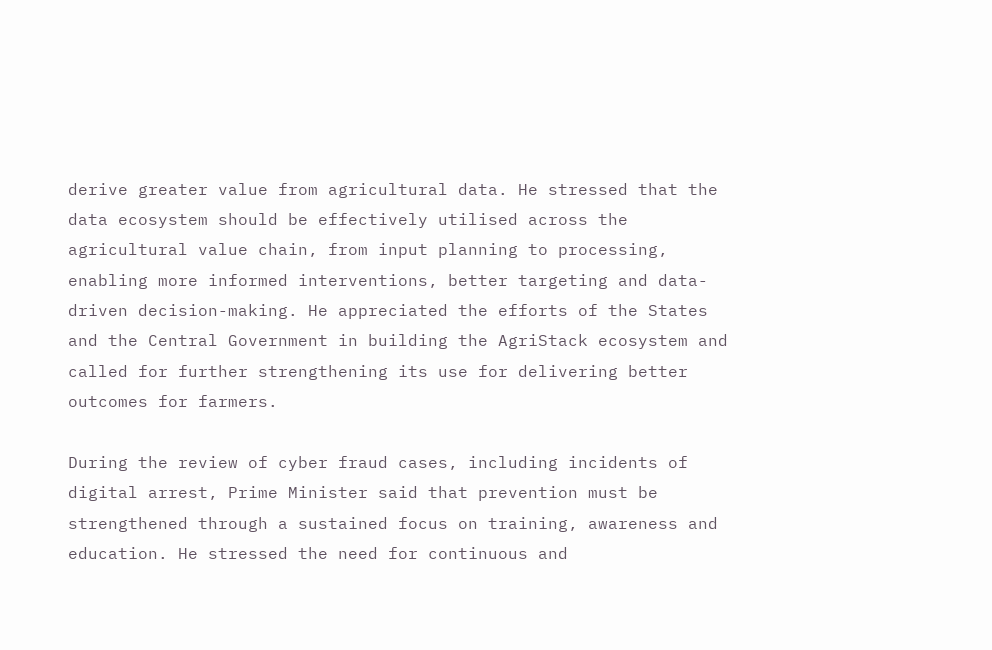derive greater value from agricultural data. He stressed that the data ecosystem should be effectively utilised across the agricultural value chain, from input planning to processing, enabling more informed interventions, better targeting and data-driven decision-making. He appreciated the efforts of the States and the Central Government in building the AgriStack ecosystem and called for further strengthening its use for delivering better outcomes for farmers.

During the review of cyber fraud cases, including incidents of digital arrest, Prime Minister said that prevention must be strengthened through a sustained focus on training, awareness and education. He stressed the need for continuous and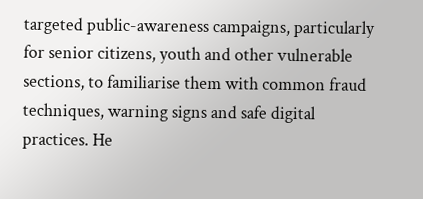targeted public-awareness campaigns, particularly for senior citizens, youth and other vulnerable sections, to familiarise them with common fraud techniques, warning signs and safe digital practices. He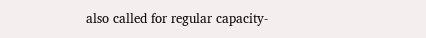also called for regular capacity-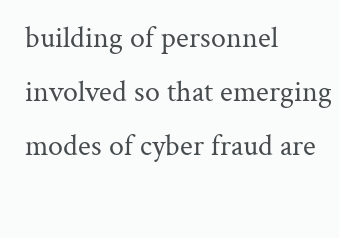building of personnel involved so that emerging modes of cyber fraud are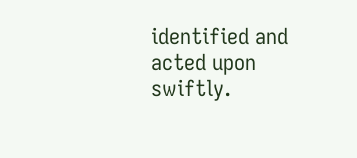identified and acted upon swiftly.